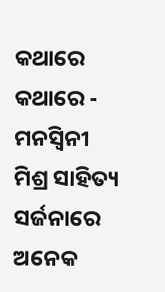କଥାରେ କଥାରେ - ମନସ୍ଵିନୀ ମିଶ୍ର ସାହିତ୍ୟ ସର୍ଜନାରେ ଅନେକ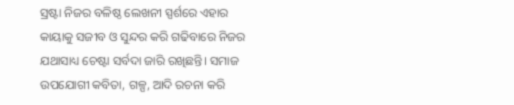ସ୍ରଷ୍ଟା ନିଜର ବଳିଷ୍ଠ ଲେଖନୀ ସ୍ପର୍ଶରେ ଏହାର କାୟାକୁ ସଜୀବ ଓ ସୁନ୍ଦର କରି ଗଢିବାରେ ନିଜର ଯଥାସାଧ୍ୟ ଚେଷ୍ଟା ସର୍ବଦା ଜାରି ରଖିଛନ୍ତି। ସମାଜ ଉପଯୋଗୀ କବିତା, ଗଳ୍ପ, ଆଦି ରଚନା କରି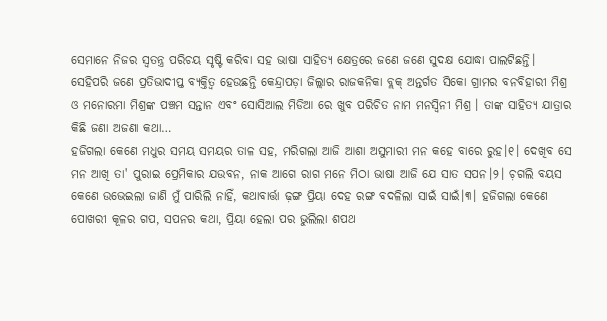ସେମାନେ ନିଜର ସ୍ବତନ୍ତ୍ର ପରିଚୟ ସୃଷ୍ଟି କରିବା ସହ ଭାଷା ସାହିତ୍ୟ କ୍ଷେତ୍ରରେ ଜଣେ ଜଣେ ସୁଦକ୍ଷ ଯୋଦ୍ଧା ପାଲଟିଛନ୍ତି। ସେହିପରି ଜଣେ ପ୍ରତିଭାଦୀପ୍ତ ବ୍ୟକ୍ତିତ୍ବ ହେଉଛନ୍ତି କେନ୍ଦ୍ରାପଡ଼ା ଜିଲ୍ଲାର ରାଜକନିକା ବ୍ଲକ୍ ଅନ୍ତର୍ଗତ ସିକୋ ଗ୍ରାମର ବନବିହାରୀ ମିଶ୍ର ଓ ମନୋରମା ମିଶ୍ରଙ୍କ ପଞ୍ଚମ ସନ୍ତାନ ଏବଂ ସୋସିଆଲ ମିଡିଆ ରେ ଖୁବ ପରିଚିତ ନାମ ମନସ୍ଵିନୀ ମିଶ୍ର । ତାଙ୍କ ସାହିତ୍ୟ ଯାତ୍ରାର କିଛି ଜଣା ଅଜଣା କଥା…
ହଜିଗଲା କେଣେ ମଧୁର ସମୟ ସମୟର ତାଳ ସହ, ମରିଗଲା ଆଜି ଆଶା ଅସୁମାରୀ ମନ କହେ ବାରେ ରୁହ।୧। ଦେଖିବ ସେ ମନ ଆଖି ତା' ପୁରାଇ ପ୍ରେମିକାର ଯଉବନ, ନାକ ଆଗେ ରାଗ ମନେ ମିଠା ଭାଷା ଆଜି ଯେ ସାତ ସପନ।୨। ଚ଼ଗଲି ବୟସ କେଣେ ଉଭେଇଲା ଜାଣି ମୁଁ ପାରିଲି ନାହିଁ, କଥାବାର୍ତ୍ତା ଢ଼ଙ୍ଗ ପ୍ରିୟା ଦେହ ରଙ୍ଗ ବଦଳିଲା ସାଇଁ ସାଇଁ।୩। ହଜିଗଲା କେଣେ ପୋଖରୀ କୂଳର ଗପ, ସପନର କଥା, ପ୍ରିୟା ହେଲା ପର ଭୁଲିଲା ଶପଥ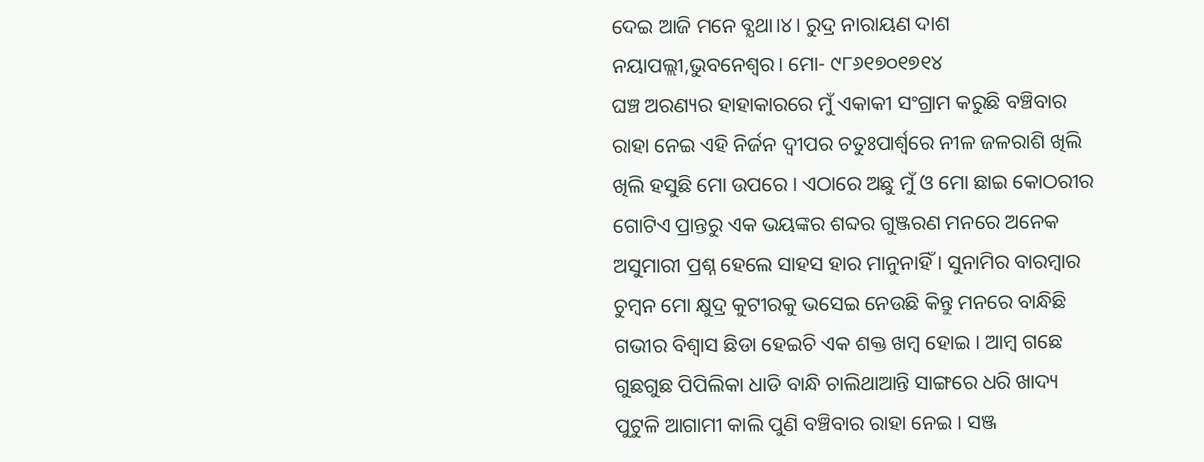ଦେଇ ଆଜି ମନେ ବ୍ଯଥା।୪। ରୁଦ୍ର ନାରାୟଣ ଦାଶ ନୟାପଲ୍ଲୀ,ଭୁବନେଶ୍ବର। ମୋ- ୯୮୬୧୭୦୧୭୧୪
ଘଞ୍ଚ ଅରଣ୍ୟର ହାହାକାରରେ ମୁଁ ଏକାକୀ ସଂଗ୍ରାମ କରୁଛି ବଞ୍ଚିବାର ରାହା ନେଇ ଏହି ନିର୍ଜନ ଦ୍ୱୀପର ଚତୁଃପାର୍ଶ୍ୱରେ ନୀଳ ଜଳରାଶି ଖିଲି ଖିଲି ହସୁଛି ମୋ ଉପରେ । ଏଠାରେ ଅଛୁ ମୁଁ ଓ ମୋ ଛାଇ କୋଠରୀର ଗୋଟିଏ ପ୍ରାନ୍ତରୁ ଏକ ଭୟଙ୍କର ଶବ୍ଦର ଗୁଞ୍ଜରଣ ମନରେ ଅନେକ ଅସୁମାରୀ ପ୍ରଶ୍ନ ହେଲେ ସାହସ ହାର ମାନୁନାହିଁ । ସୁନାମିର ବାରମ୍ବାର ଚୁମ୍ବନ ମୋ କ୍ଷୁଦ୍ର କୁଟୀରକୁ ଭସେଇ ନେଉଛି କିନ୍ତୁ ମନରେ ବାନ୍ଧିଛି ଗଭୀର ବିଶ୍ୱାସ ଛିଡା ହେଇଚି ଏକ ଶକ୍ତ ଖମ୍ବ ହୋଇ । ଆମ୍ବ ଗଛେ ଗୁଛଗୁଛ ପିପିଲିକା ଧାଡି ବାନ୍ଧି ଚାଲିଥାଆନ୍ତି ସାଙ୍ଗରେ ଧରି ଖାଦ୍ୟ ପୁଟୁଳି ଆଗାମୀ କାଲି ପୁଣି ବଞ୍ଚିବାର ରାହା ନେଇ । ସଞ୍ଜ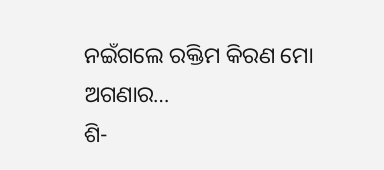ନଇଁଗଲେ ରକ୍ତିମ କିରଣ ମୋ ଅଗଣାର…
ଶି-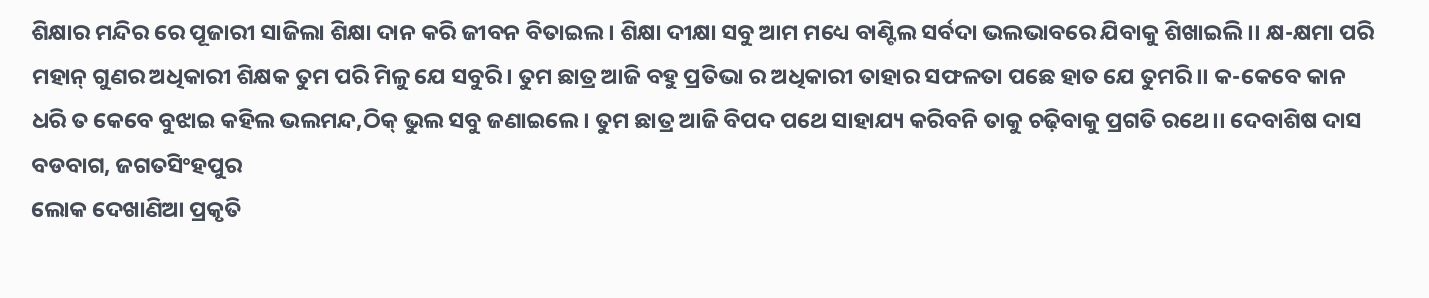ଶିକ୍ଷାର ମନ୍ଦିର ରେ ପୂଜାରୀ ସାଜିଲା ଶିକ୍ଷା ଦାନ କରି ଜୀବନ ବିତାଇଲ। ଶିକ୍ଷା ଦୀକ୍ଷା ସବୁ ଆମ ମଧ୍ୟେ ବାଣ୍ଟିଲ ସର୍ବଦା ଭଲଭାବରେ ଯିବାକୁ ଶିଖାଇଲି।। କ୍ଷ-କ୍ଷମା ପରି ମହାନ୍ ଗୁଣର ଅଧିକାରୀ ଶିକ୍ଷକ ତୁମ ପରି ମିଳୁ ଯେ ସବୁରି। ତୁମ ଛାତ୍ର ଆଜି ବହୁ ପ୍ରତିଭା ର ଅଧିକାରୀ ତାହାର ସଫଳତା ପଛେ ହାତ ଯେ ତୁମରି।। କ-କେବେ କାନ ଧରି ତ କେବେ ବୁଝାଇ କହିଲ ଭଲମନ୍ଦ,ଠିକ୍ ଭୁଲ ସବୁ ଜଣାଇଲେ। ତୁମ ଛାତ୍ର ଆଜି ବିପଦ ପଥେ ସାହାଯ୍ୟ କରିବନି ତାକୁ ଚଢ଼ିବାକୁ ପ୍ରଗତି ରଥେ।। ଦେବାଶିଷ ଦାସ ବଡବାଗ, ଜଗତସିଂହପୁର
ଲୋକ ଦେଖାଣିଆ ପ୍ରକୃତି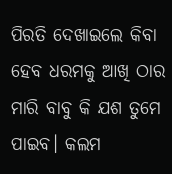ପିରତି ଦେଖାଇଲେ କିବା ହେବ ଧରମକୁ ଆଖି ଠାର ମାରି ବାବୁ କି ଯଶ ତୁମେ ପାଇବ। କଲମ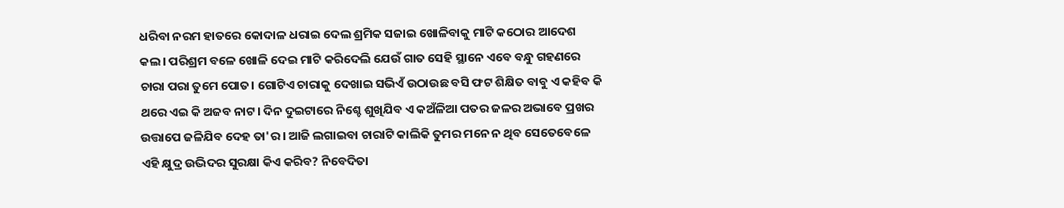ଧରିବା ନରମ ହାତରେ କୋଦାଳ ଧରାଇ ଦେଲ ଶ୍ରମିକ ସଜାଇ ଖୋଳିବାକୁ ମାଟି କଠୋର ଆଦେଶ କଲ। ପରିଶ୍ରମ ବଳେ ଖୋଳି ଦେଇ ମାଟି କରିଦେଲି ଯେଉଁ ଗାତ ସେହି ସ୍ଥାନେ ଏବେ ବନ୍ଧୁ ଗହଣରେ ଚାରା ପରା ତୁମେ ପୋତ। ଗୋଟିଏ ଚାରାକୁ ଦେଖାଇ ସଭିଏଁ ଉଠାଉଛ ବସି ଫଟ ଶିକ୍ଷିତ ବାବୁ ଏ କହିବ କି ଥରେ ଏଇ କି ଅଜବ ନାଟ। ଦିନ ଦୁଇଟାରେ ନିଶ୍ଚେ ଶୁଖିଯିବ ଏ କଅଁଳିଆ ପତର ଜଳର ଅଭାବେ ପ୍ରଖର ଉତ୍ତାପେ ଜଳିଯିବ ଦେହ ତା'ର। ଆଜି ଲଗାଇବା ଚାରାଟି କାଲିକି ତୁମର ମନେ ନ ଥିବ ସେତେବେଳେ ଏହି କ୍ଷୁଦ୍ର ଉଦ୍ଭିଦର ସୁରକ୍ଷା କିଏ କରିବ? ନିବେଦିତା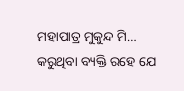ମହାପାତ୍ର ମୁକୁନ୍ଦ ମି…
କରୁଥିବା ବ୍ୟକ୍ତି ରହେ ଯେ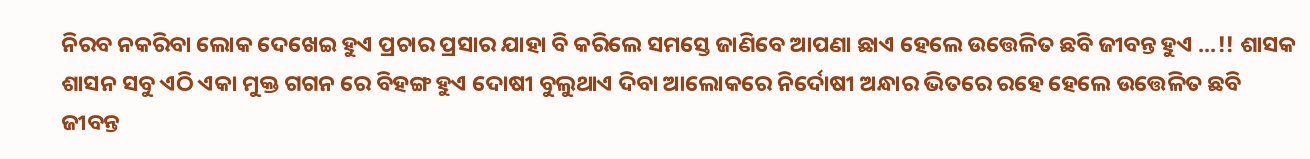ନିରବ ନକରିବା ଲୋକ ଦେଖେଇ ହୁଏ ପ୍ରଚାର ପ୍ରସାର ଯାହା ବି କରିଲେ ସମସ୍ତେ ଜାଣିବେ ଆପଣା ଛାଏ ହେଲେ ଉତ୍ତେଳିତ ଛବି ଜୀବନ୍ତ ହୁଏ ...!! ଶାସକ ଶାସନ ସବୁ ଏଠି ଏକା ମୁକ୍ତ ଗଗନ ରେ ବିହଙ୍ଗ ହୁଏ ଦୋଷୀ ବୁଲୁଥାଏ ଦିବା ଆଲୋକରେ ନିର୍ଦୋଷୀ ଅନ୍ଧାର ଭିତରେ ରହେ ହେଲେ ଉତ୍ତେଳିତ ଛବି ଜୀବନ୍ତ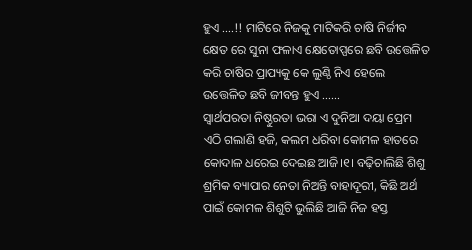ହୁଏ ....!! ମାଟିରେ ନିଜକୁ ମାଟିକରି ଚାଷି ନିର୍ଜୀବ କ୍ଷେତ ରେ ସୁନା ଫଳାଏ କ୍ଷେତୋପ୍ପରେ ଛବି ଉତ୍ତେଳିତ କରି ଚାଷିର ପ୍ରାପ୍ୟକୁ କେ ଲୁଣ୍ଠି ନିଏ ହେଲେ ଉତ୍ତେଳିତ ଛବି ଜୀବନ୍ତ ହୁଏ ...…
ସ୍ୱାର୍ଥପରତା ନିଷ୍ଠୁରତା ଭରା ଏ ଦୁନିଆ ଦୟା ପ୍ରେମ ଏଠି ଗଲାଣି ହଜି, କଲମ ଧରିବା କୋମଳ ହାତରେ କୋଦାଳ ଧରେଇ ଦେଇଛ ଆଜି।୧। ବଢ଼ିଚାଲିଛି ଶିଶୁ ଶ୍ରମିକ ବ୍ୟାପାର ନେତା ନିଅନ୍ତି ବାହାଦୂରୀ, କିଛି ଅର୍ଥ ପାଇଁ କୋମଳ ଶିଶୁଟି ଭୁଲିଛି ଆଜି ନିଜ ହସ୍ତ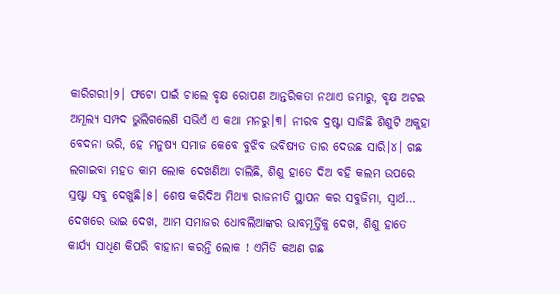କାରିଗରୀ।୨। ଫଟୋ ପାଇଁ ଚାଲେ ବୃକ୍ଷ ରୋପଣ ଆନ୍ତରିକତା ନଥାଏ ଜମାରୁ, ବୃକ୍ଷ ଅଟଇ ଅମୂଲ୍ୟ ସମ୍ପଦ ଭୁଲିଗଲେଣି ସଭିଏଁ ଏ କଥା ମନରୁ।୩। ନୀରବ ଦ୍ରଷ୍ଟା ସାଜିଛି ଶିଶୁଟି ଅକୁହା ବେଦନା ଭରି, ହେ ମନୁଷ୍ୟ ସମାଜ କେବେ ବୁଝିବ ଭବିଷ୍ୟତ ତାର ଦେଉଛ ସାରି।୪। ଗଛ ଲଗାଇବା ମହତ କାମ ଲୋକ ଦେଖଣିଆ ଚାଲିଛି, ଶିଶୁ ହାତେ ଦିଅ ବହି କଲମ ଉପରେ ସ୍ରଷ୍ଟା ସବୁ ଦେଖୁଛି।୫। ଶେଷ କରିଦିଅ ମିଥ୍ୟା ରାଜନୀତି ସ୍ଥାପନ କର ସବୁଜିମା, ସ୍ୱାର୍ଥ…
ଦେଖରେ ଭାଇ ଦେଖ, ଆମ ସମାଜର ଧୋବଲିଆଙ୍କର ଭାବମୂର୍ତ୍ତିକୁ ଦେଖ, ଶିଶୁ ହାତେ କାର୍ଯ୍ୟ ସାଧିଣ କିପରି ବାହାନା କରନ୍ତି ଲୋକ ! ଏମିତି କଅଣ ଗଛ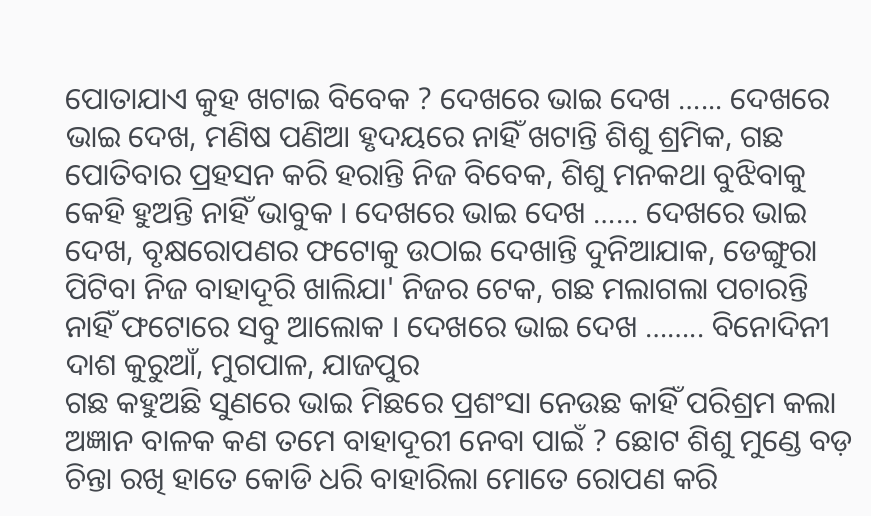ପୋତାଯାଏ କୁହ ଖଟାଇ ବିବେକ ? ଦେଖରେ ଭାଇ ଦେଖ …... ଦେଖରେ ଭାଇ ଦେଖ, ମଣିଷ ପଣିଆ ହୃଦୟରେ ନାହିଁ ଖଟାନ୍ତି ଶିଶୁ ଶ୍ରମିକ, ଗଛ ପୋତିବାର ପ୍ରହସନ କରି ହରାନ୍ତି ନିଜ ବିବେକ, ଶିଶୁ ମନକଥା ବୁଝିବାକୁ କେହି ହୁଅନ୍ତି ନାହିଁ ଭାବୁକ । ଦେଖରେ ଭାଇ ଦେଖ …… ଦେଖରେ ଭାଇ ଦେଖ, ବୃକ୍ଷରୋପଣର ଫଟୋକୁ ଉଠାଇ ଦେଖାନ୍ତି ଦୁନିଆଯାକ, ଡେଙ୍ଗୁରା ପିଟିବା ନିଜ ବାହାଦୂରି ଖାଲିଯା' ନିଜର ଟେକ, ଗଛ ମଲାଗଲା ପଚାରନ୍ତି ନାହିଁ ଫଟୋରେ ସବୁ ଆଲୋକ । ଦେଖରେ ଭାଇ ଦେଖ …….. ବିନୋଦିନୀ ଦାଶ କୁରୁଆଁ, ମୁଗପାଳ, ଯାଜପୁର
ଗଛ କହୁଅଛି ସୁଣରେ ଭାଇ ମିଛରେ ପ୍ରଶଂସା ନେଉଛ କାହିଁ ପରିଶ୍ରମ କଲା ଅଜ୍ଞାନ ବାଳକ କଣ ତମେ ବାହାଦୂରୀ ନେବା ପାଇଁ ? ଛୋଟ ଶିଶୁ ମୁଣ୍ଡେ ବଡ଼ ଚିନ୍ତା ରଖି ହାତେ କୋଡି ଧରି ବାହାରିଲା ମୋତେ ରୋପଣ କରି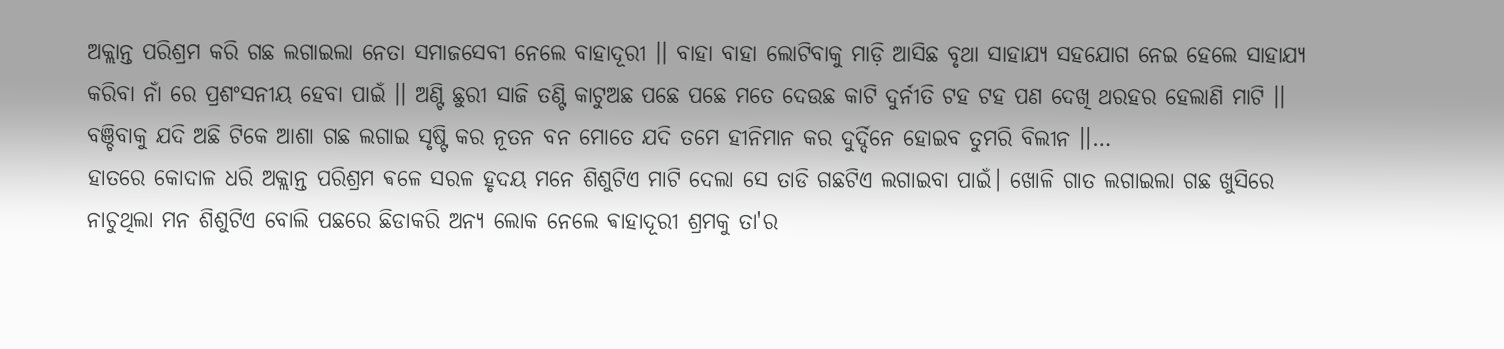ଅକ୍ଲାନ୍ତ ପରିଶ୍ରମ କରି ଗଛ ଲଗାଇଲା ନେତା ସମାଜସେବୀ ନେଲେ ବାହାଦୂରୀ ।। ବାହା ବାହା ଲୋଟିବାକୁ ମାଡ଼ି ଆସିଛ ବୃଥା ସାହାଯ୍ୟ ସହଯୋଗ ନେଇ ହେଲେ ସାହାଯ୍ୟ କରିବା ନାଁ ରେ ପ୍ରଶଂସନୀୟ ହେବା ପାଇଁ ।। ଅଣ୍ଟି ଛୁରୀ ସାଜି ତଣ୍ଟି କାଟୁଅଛ ପଛେ ପଛେ ମତେ ଦେଉଛ କାଟି ଦୁର୍ନୀତି ଟହ ଟହ ପଣ ଦେଖି ଥରହର ହେଲାଣି ମାଟି ।। ବଞ୍ଚିବାକୁ ଯଦି ଅଛି ଟିକେ ଆଶା ଗଛ ଲଗାଇ ସୃଷ୍ଟି କର ନୂତନ ବନ ମୋତେ ଯଦି ତମେ ହୀନିମାନ କର ଦୁର୍ଦ୍ଦିନେ ହୋଇବ ତୁମରି ବିଲୀନ ।।…
ହାତରେ କୋଦାଳ ଧରି ଅକ୍ଲାନ୍ତ ପରିଶ୍ରମ ଵଳେ ସରଳ ହୃଦୟ ମନେ ଶିଶୁଟିଏ ମାଟି ଦେଲା ସେ ତାଡି ଗଛଟିଏ ଲଗାଇବା ପାଇଁ। ଖୋଳି ଗାତ ଲଗାଇଲା ଗଛ ଖୁସିରେ ନାଚୁଥିଲା ମନ ଶିଶୁଟିଏ ବୋଲି ପଛରେ ଛିଡାକରି ଅନ୍ୟ ଲୋକ ନେଲେ ଵାହାଦୂରୀ ଶ୍ରମକୁ ତା'ର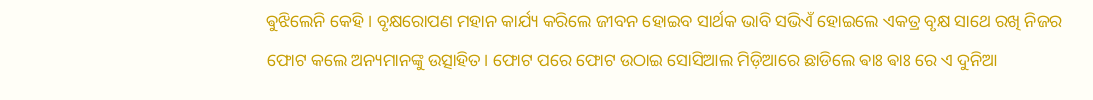ଵୁଝିଲେନି କେହି । ବୃକ୍ଷରୋପଣ ମହାନ କାର୍ଯ୍ୟ କରିଲେ ଜୀବନ ହୋଇବ ସାର୍ଥକ ଭାବି ସଭିଏଁ ହୋଇଲେ ଏକତ୍ର ବୃକ୍ଷ ସାଥେ ରଖି ନିଜର ଫୋଟ କଲେ ଅନ୍ୟମାନଙ୍କୁ ଉତ୍ସାହିତ। ଫୋଟ ପରେ ଫୋଟ ଉଠାଇ ସୋସିଆଲ ମିଡ଼ିଆରେ ଛାଡିଲେ ଵାଃ ଵାଃ ରେ ଏ ଦୁନିଆ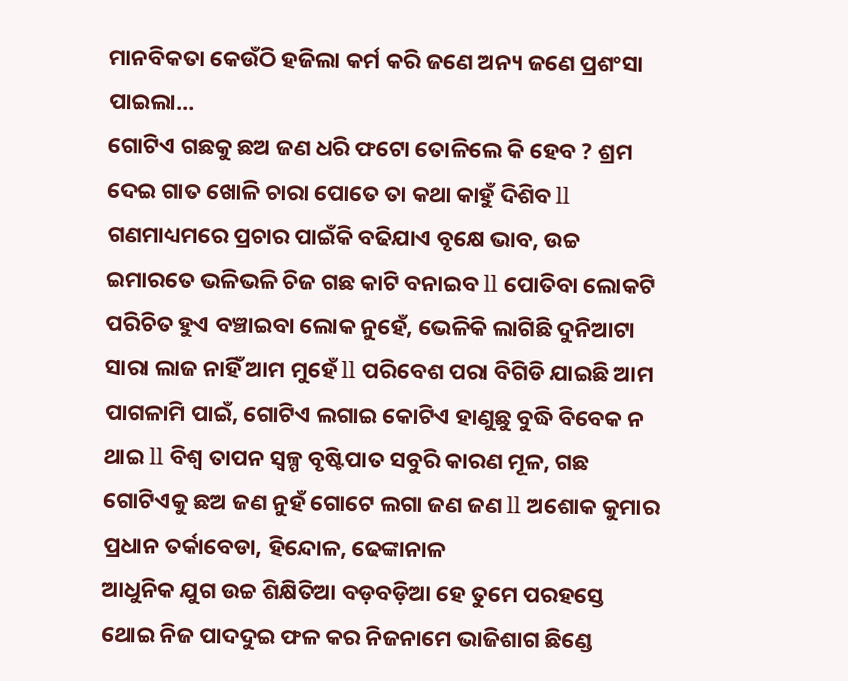ମାନବିକତା କେଉଁଠି ହଜିଲା କର୍ମ କରି ଜଣେ ଅନ୍ୟ ଜଣେ ପ୍ରଶଂସା ପାଇଲା…
ଗୋଟିଏ ଗଛକୁ ଛଅ ଜଣ ଧରି ଫଟୋ ତୋଳିଲେ କି ହେବ ? ଶ୍ରମ ଦେଇ ଗାତ ଖୋଳି ଚାରା ପୋତେ ତା କଥା କାହୁଁ ଦିଶିବ ll ଗଣମାଧ୍ୟମରେ ପ୍ରଚାର ପାଇଁକି ବଢିଯାଏ ବୃକ୍ଷେ ଭାବ, ଉଚ୍ଚ ଇମାରତେ ଭଳିଭଳି ଚିଜ ଗଛ କାଟି ବନାଇବ ll ପୋତିବା ଲୋକଟି ପରିଚିତ ହୁଏ ବଞ୍ଚାଇବା ଲୋକ ନୁହେଁ, ଭେଳିକି ଲାଗିଛି ଦୁନିଆଟା ସାରା ଲାଜ ନାହିଁ ଆମ ମୁହେଁ ll ପରିବେଶ ପରା ବିଗିଡି ଯାଇଛି ଆମ ପାଗଳାମି ପାଇଁ, ଗୋଟିଏ ଲଗାଇ କୋଟିଏ ହାଣୁଛୁ ବୁଦ୍ଧି ବିବେକ ନ ଥାଇ ll ବିଶ୍ଵ ତାପନ ସ୍ଵଳ୍ପ ବୃଷ୍ଟିପାତ ସବୁରି କାରଣ ମୂଳ, ଗଛ ଗୋଟିଏକୁ ଛଅ ଜଣ ନୁହଁ ଗୋଟେ ଲଗା ଜଣ ଜଣ ll ଅଶୋକ କୁମାର ପ୍ରଧାନ ତର୍କାବେଡା, ହିନ୍ଦୋଳ, ଢେଙ୍କାନାଳ
ଆଧୁନିକ ଯୁଗ ଉଚ୍ଚ ଶିକ୍ଷିତିଆ ବଡ଼ବଡ଼ିଆ ହେ ତୁମେ ପରହସ୍ତେ ଥୋଇ ନିଜ ପାଦଦୁଇ ଫଳ କର ନିଜନାମେ ଭାଜିଶାଗ ଛିଣ୍ଡେ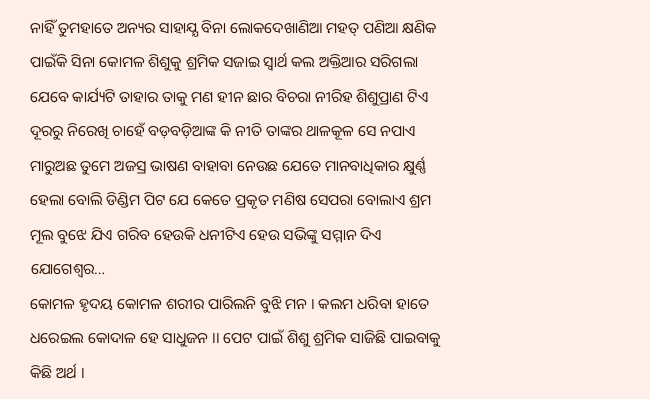ନାହିଁ ତୁମହାତେ ଅନ୍ୟର ସାହାଯ୍ଯ ବିନା ଲୋକଦେଖାଣିଆ ମହତ୍ ପଣିଆ କ୍ଷଣିକ ପାଇଁକି ସିନା କୋମଳ ଶିଶୁକୁ ଶ୍ରମିକ ସଜାଇ ସ୍ଵାର୍ଥ କଲ ଅକ୍ତିଆର ସରିଗଲା ଯେବେ କାର୍ଯ୍ୟଟି ତାହାର ତାକୁ ମଣ ହୀନ ଛାର ବିଚରା ନୀରିହ ଶିଶୁପ୍ରାଣ ଟିଏ ଦୂରରୁ ନିରେଖି ଚାହେଁ ବଡ଼ବଡ଼ିଆଙ୍କ କି ନୀତି ତାଙ୍କର ଥାଳକୂଳ ସେ ନପାଏ ମାରୁଅଛ ତୁମେ ଅଜସ୍ର ଭାଷଣ ବାହାବା ନେଉଛ ଯେତେ ମାନବାଧିକାର କ୍ଷୁର୍ଣ୍ଣ ହେଲା ବୋଲି ଡିଣ୍ଡିମ ପିଟ ଯେ କେତେ ପ୍ରକୃତ ମଣିଷ ସେପରା ବୋଲାଏ ଶ୍ରମ ମୂଲ ବୁଝେ ଯିଏ ଗରିବ ହେଉକି ଧନୀଟିଏ ହେଉ ସଭିଙ୍କୁ ସମ୍ମାନ ଦିଏ ଯୋଗେଶ୍ୱର…
କୋମଳ ହୃଦୟ କୋମଳ ଶରୀର ପାରିଲନି ବୁଝି ମନ । କଲମ ଧରିବା ହାତେ ଧରେଇଲ କୋଦାଳ ହେ ସାଧୁଜନ ।। ପେଟ ପାଇଁ ଶିଶୁ ଶ୍ରମିକ ସାଜିଛି ପାଇବାକୁ କିଛି ଅର୍ଥ ।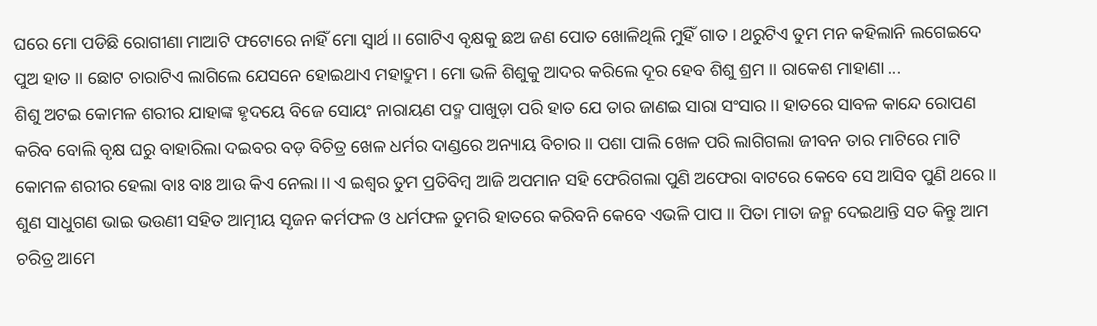ଘରେ ମୋ ପଡିଛି ରୋଗୀଣା ମାଆଟି ଫଟୋରେ ନାହିଁ ମୋ ସ୍ବାର୍ଥ ।। ଗୋଟିଏ ବୃକ୍ଷକୁ ଛଅ ଜଣ ପୋତ ଖୋଳିଥିଲି ମୁହିଁ ଗାତ । ଥରୁଟିଏ ତୁମ ମନ କହିଲାନି ଲଗେଇଦେ ପୁଅ ହାତ ।। ଛୋଟ ଚାରାଟିଏ ଲାଗିଲେ ଯେସନେ ହୋଇଥାଏ ମହାଦ୍ରୁମ । ମୋ ଭଳି ଶିଶୁକୁ ଆଦର କରିଲେ ଦୂର ହେବ ଶିଶୁ ଶ୍ରମ ।। ରାକେଶ ମାହାଣା ...
ଶିଶୁ ଅଟଇ କୋମଳ ଶରୀର ଯାହାଙ୍କ ହୃଦୟେ ବିଜେ ସୋୟଂ ନାରାୟଣ ପଦ୍ମ ପାଖୁଡ଼ା ପରି ହାତ ଯେ ତାର ଜାଣଇ ସାରା ସଂସାର ।। ହାତରେ ସାବଳ କାନ୍ଦେ ରୋପଣ କରିବ ବୋଲି ବୃକ୍ଷ ଘରୁ ବାହାରିଲା ଦଇବର ବଡ଼ ବିଚିତ୍ର ଖେଳ ଧର୍ମର ଦାଣ୍ଡରେ ଅନ୍ୟାୟ ବିଚାର ।। ପଶା ପାଲି ଖେଳ ପରି ଲାଗିଗଲା ଜୀବନ ତାର ମାଟିରେ ମାଟି କୋମଳ ଶରୀର ହେଲା ବାଃ ବାଃ ଆଉ କିଏ ନେଲା ।। ଏ ଇଶ୍ବର ତୁମ ପ୍ରତିବିମ୍ବ ଆଜି ଅପମାନ ସହି ଫେରିଗଲା ପୁଣି ଅଫେରା ବାଟରେ କେବେ ସେ ଆସିବ ପୁଣି ଥରେ ।। ଶୁଣ ସାଧୁଗଣ ଭାଇ ଭଉଣୀ ସହିତ ଆତ୍ମୀୟ ସୃଜନ କର୍ମଫଳ ଓ ଧର୍ମଫଳ ତୁମରି ହାତରେ କରିବନି କେବେ ଏଭଳି ପାପ ।। ପିତା ମାତା ଜନ୍ମ ଦେଇଥାନ୍ତି ସତ କିନ୍ତୁ ଆମ ଚରିତ୍ର ଆମେ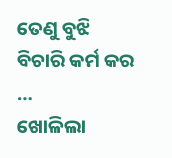ତେଣୁ ବୁଝି ବିଚାରି କର୍ମ କର …
ଖୋଳିଲା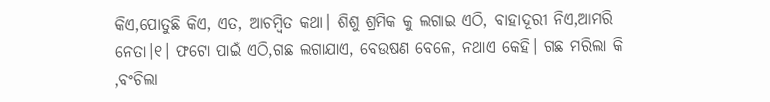କିଏ,ପୋତୁଛି କିଏ, ଏତ, ଆଚମ୍ବିତ କଥା। ଶିଶୁ ଶ୍ରମିକ କୁ ଲଗାଇ ଏଠି, ବାହାଦୂରୀ ନିଏ,ଆମରି ନେତା।୧। ଫଟୋ ପାଇଁ ଏଠି,ଗଛ ଲଗାଯାଏ, ବେଉଷଣ ବେଳେ, ନଥାଏ କେହି। ଗଛ ମରିଲା କି ,ବଂଚିଲା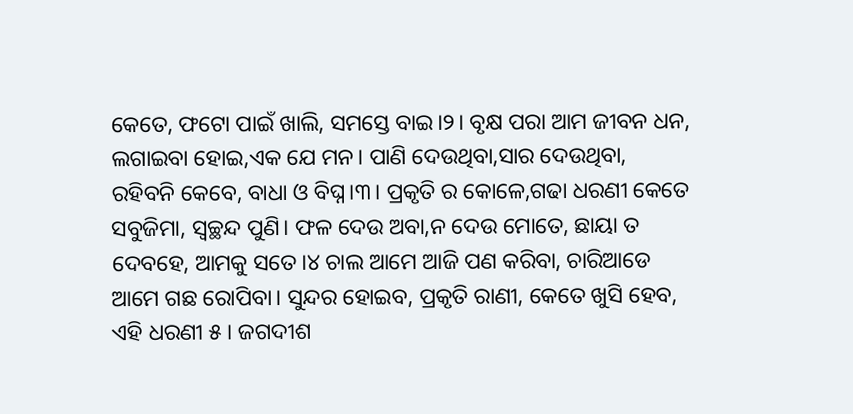କେତେ, ଫଟୋ ପାଇଁ ଖାଲି, ସମସ୍ତେ ବାଇ।୨। ବୃକ୍ଷ ପରା ଆମ ଜୀବନ ଧନ, ଲଗାଇବା ହୋଇ,ଏକ ଯେ ମନ। ପାଣି ଦେଉଥିବା,ସାର ଦେଉଥିବା, ରହିବନି କେବେ, ବାଧା ଓ ବିଘ୍ନ।୩। ପ୍ରକୃତି ର କୋଳେ,ଗଢା ଧରଣୀ କେତେ ସବୁଜିମା, ସ୍ୱଚ୍ଛନ୍ଦ ପୁଣି। ଫଳ ଦେଉ ଅବା,ନ ଦେଉ ମୋତେ, ଛାୟା ତ ଦେବହେ, ଆମକୁ ସତେ।୪ ଚାଲ ଆମେ ଆଜି ପଣ କରିବା, ଚାରିଆଡେ ଆମେ ଗଛ ରୋପିବା। ସୁନ୍ଦର ହୋଇବ, ପ୍ରକୃତି ରାଣୀ, କେତେ ଖୁସି ହେବ, ଏହି ଧରଣୀ ୫। ଜଗଦୀଶ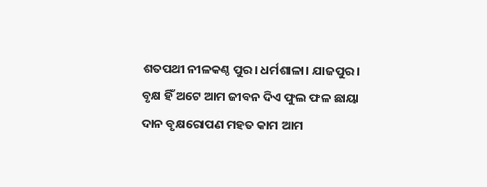ଶତପଥୀ ନୀଳକଣ୍ଠ ପୁର। ଧର୍ମଶାଳା। ଯାଜପୁର।
ବୃକ୍ଷ ହିଁ ଅଟେ ଆମ ଜୀବନ ଦିଏ ଫୁଲ ଫଳ ଛାୟା ଦାନ ବୃକ୍ଷରୋପଣ ମହତ କାମ ଆମ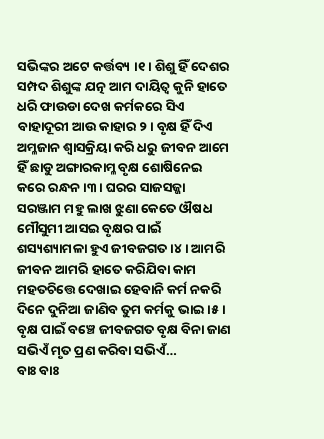ସଭିଙ୍କର ଅଟେ କର୍ତ୍ତବ୍ୟ ।୧ । ଶିଶୁ ହିଁ ଦେଶର ସମ୍ପଦ ଶିଶୁଙ୍କ ଯତ୍ନ ଆମ ଦାୟିତ୍ବ କୁନି ହାତେ ଧରି ଫାଉଡା ଦେଖ କର୍ମକରେ ସିଏ ବାହାଦୂରୀ ଆଉ କାହାର ୨। ବୃକ୍ଷ ହିଁ ଦିଏ ଅମ୍ଳଜାନ ଶ୍ବାସକ୍ରିୟା କରି ଧରୁ ଜୀବନ ଆମେ ହିଁ ଛାଡୁ ଅଙ୍ଗାରକାମ୍ଳ ବୃକ୍ଷ ଶୋଷିନେଇ କରେ ରନ୍ଧନ।୩। ଘରର ସାଜସଜ୍ଜା ସରଞ୍ଜାମ ମହୁ ଲାଖ ଝୁଣା କେତେ ଔଷଧ ମୌସୁମୀ ଆସଇ ବୃକ୍ଷର ପାଇଁ ଶସ୍ୟଶ୍ୟାମଳା ହୁଏ ଜୀବଜଗତ ।୪। ଆମରି ଜୀବନ ଆମରି ହାତେ କରିଯିବା କାମ ମହତଚିତ୍ତେ ଦେଖାଇ ହେବାନି କର୍ମ ନକରି ଦିନେ ଦୁନିଆ ଜାଣିବ ତୁମ କର୍ମକୁ ଭାଇ ।୫। ବୃକ୍ଷ ପାଇଁ ବଞ୍ଚେ ଜୀବଜଗତ ବୃକ୍ଷ ବିନା ଜାଣ ସଭିଏଁ ମୃତ ପ୍ରଣ କରିବା ସଭିଏଁ…
ବାଃ ବାଃ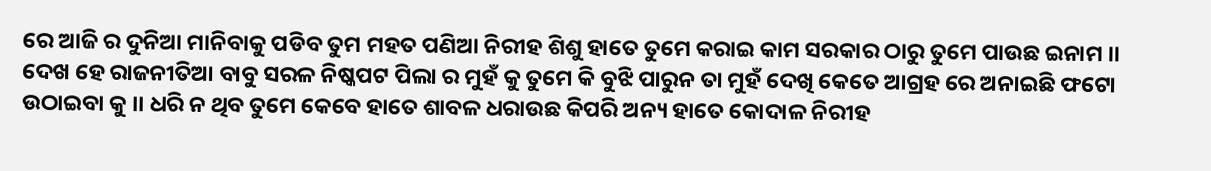ରେ ଆଜି ର ଦୁନିଆ ମାନିବାକୁ ପଡିବ ତୁମ ମହତ ପଣିଆ ନିରୀହ ଶିଶୁ ହାତେ ତୁମେ କରାଇ କାମ ସରକାର ଠାରୁ ତୁମେ ପାଉଛ ଇନାମ ।। ଦେଖ ହେ ରାଜନୀତିଆ ବାବୁ ସରଳ ନିଷ୍କପଟ ପିଲା ର ମୁହଁ କୁ ତୁମେ କି ବୁଝି ପାରୁନ ତା ମୁହଁ ଦେଖି କେତେ ଆଗ୍ରହ ରେ ଅନାଇଛି ଫଟୋ ଉଠାଇବା କୁ ।। ଧରି ନ ଥିବ ତୁମେ କେବେ ହାତେ ଶାବଳ ଧରାଉଛ କିପରି ଅନ୍ୟ ହାତେ କୋଦାଳ ନିରୀହ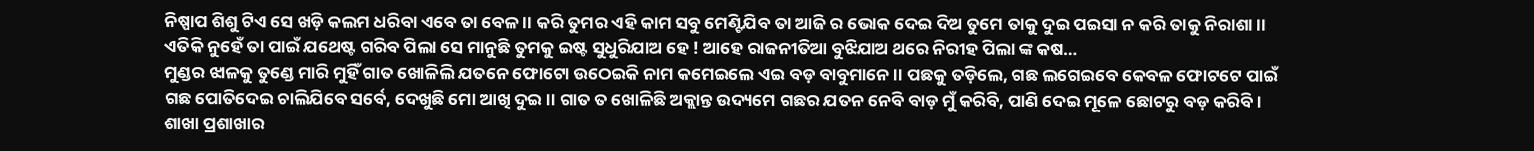ନିଷ୍ପାପ ଶିଶୁ ଟିଏ ସେ ଖଡ଼ି କଲମ ଧରିବା ଏବେ ତା ବେଳ ।। କରି ତୁମର ଏହି କାମ ସବୁ ମେଣ୍ଟିଯିବ ତା ଆଜି ର ଭୋକ ଦେଇ ଦିଅ ତୁମେ ତାକୁ ଦୁଇ ପଇସା ନ କରି ତାକୁ ନିରାଶା ।। ଏତିକି ନୁହେଁ ତା ପାଇଁ ଯଥେଷ୍ଟ ଗରିବ ପିଲା ସେ ମାନୁଛି ତୁମକୁ ଇଷ୍ଟ ସୁଧୁରିଯାଅ ହେ ! ଆହେ ରାଜନୀତିଆ ବୁଝିଯାଅ ଥରେ ନିରୀହ ପିଲା ଙ୍କ କଷ…
ମୁଣ୍ଡର ଝାଳକୁ ତୁଣ୍ଡେ ମାରି ମୁହିଁ ଗାତ ଖୋଳିଲି ଯତନେ ଫୋଟୋ ଉଠେଇକି ନାମ କମେଇଲେ ଏଇ ବଡ଼ ବାବୁମାନେ ।। ପଛକୁ ତଡ଼ିଲେ, ଗଛ ଲଗେଇବେ କେବଳ ଫୋଟଟେ ପାଇଁ ଗଛ ପୋତିଦେଇ ଚାଲିଯିବେ ସର୍ବେ, ଦେଖୁଛି ମୋ ଆଖି ଦୁଇ ।। ଗାତ ତ ଖୋଳିଛି ଅକ୍ଲାନ୍ତ ଉଦ୍ୟମେ ଗଛର ଯତନ ନେବି ବାଡ଼ ମୁଁ କରିବି, ପାଣି ଦେଇ ମୂଳେ ଛୋଟରୁ ବଡ଼ କରିବି । ଶାଖା ପ୍ରଶାଖାର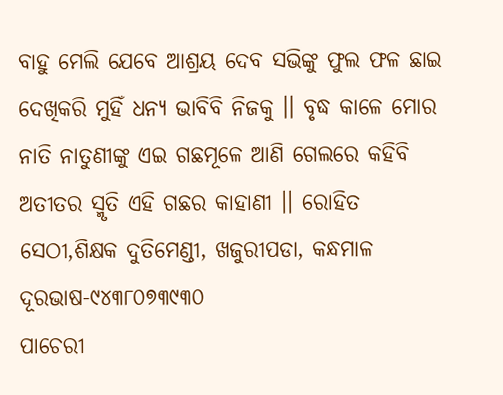ବାହୁ ମେଲି ଯେବେ ଆଶ୍ରୟ ଦେବ ସଭିଙ୍କୁ ଫୁଲ ଫଳ ଛାଇ ଦେଖିକରି ମୁହିଁ ଧନ୍ୟ ଭାବିବି ନିଜକୁ ।। ବୃଦ୍ଧ କାଳେ ମୋର ନାତି ନାତୁଣୀଙ୍କୁ ଏଇ ଗଛମୂଳେ ଆଣି ଗେଲରେ କହିବି ଅତୀତର ସ୍ମୃତି ଏହି ଗଛର କାହାଣୀ ।। ରୋହିତ ସେଠୀ,ଶିକ୍ଷକ ଦୁତିମେଣ୍ଡୀ, ଖଜୁରୀପଡା, କନ୍ଧମାଳ ଦୂରଭାଷ-୯୪୩୮୦୭୩୯୩୦
ପାଚେରୀ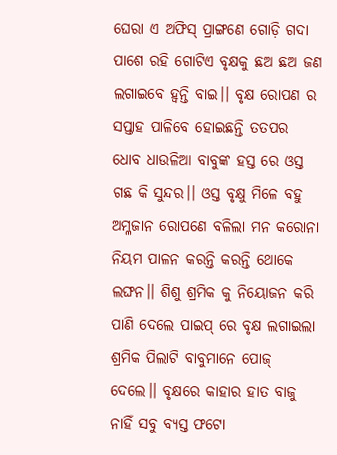ଘେରା ଏ ଅଫିସ୍ ପ୍ରାଙ୍ଗଣେ ଗୋଡ଼ି ଗଦା ପାଶେ ରହି ଗୋଟିଏ ବୃକ୍ଷକୁ ଛଅ ଛଅ ଜଣ ଲଗାଇବେ ହ୍ୱନ୍ତି ବାଇ।। ବୃକ୍ଷ ରୋପଣ ର ସପ୍ତାହ ପାଳିବେ ହୋଇଛନ୍ତି ତତପର ଧୋବ ଧାଉଳିଆ ବାବୁଙ୍କ ହସ୍ତ ରେ ଓସ୍ତ ଗଛ କି ସୁନ୍ଦର।। ଓସ୍ତ ବୃକ୍ଷୁ ମିଳେ ବହୁ ଅମ୍ଳଜାନ ରୋପଣେ ବଳିଲା ମନ କରୋନା ନିୟମ ପାଳନ କରନ୍ତି କରନ୍ତି ଥୋକେ ଲଙ୍ଘନ।। ଶିଶୁ ଶ୍ରମିକ କୁ ନିୟୋଜନ କରି ପାଣି ଦେଲେ ପାଇପ୍ ରେ ବୃକ୍ଷ ଲଗାଇଲା ଶ୍ରମିକ ପିଲାଟି ବାବୁମାନେ ପୋଜ୍ ଦେଲେ।। ବୃକ୍ଷରେ କାହାର ହାତ ବାଜୁ ନାହିଁ ସବୁ ବ୍ୟସ୍ତ ଫଟୋ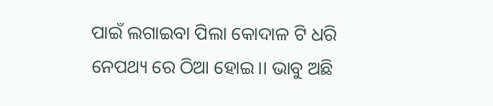ପାଇଁ ଲଗାଇବା ପିଲା କୋଦାଳ ଟି ଧରି ନେପଥ୍ୟ ରେ ଠିଆ ହୋଇ।। ଭାବୁ ଅଛି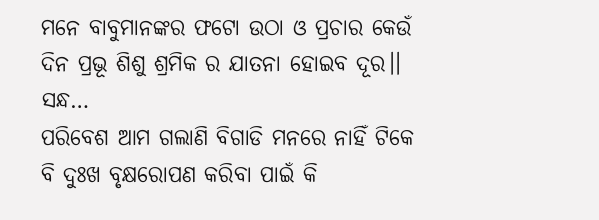ମନେ ବାବୁମାନଙ୍କର ଫଟୋ ଉଠା ଓ ପ୍ରଚାର କେଉଁ ଦିନ ପ୍ରଭୂ ଶିଶୁ ଶ୍ରମିକ ର ଯାତନା ହୋଇବ ଦୂର।। ସନ୍ଧ…
ପରିବେଶ ଆମ ଗଲାଣି ବିଗାଡି ମନରେ ନାହିଁ ଟିକେ ବି ଦୁଃଖ ବୃକ୍ଷରୋପଣ କରିବା ପାଇଁ କି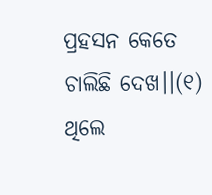ପ୍ରହସନ କେତେ ଚାଲିଛି ଦେଖ।।(୧) ଥିଲେ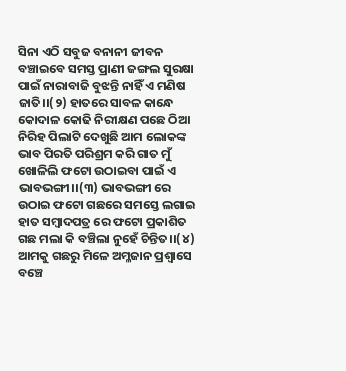ସିନା ଏଠି ସବୁଜ ବନାନୀ ଜୀବନ ବଞ୍ଚାଇବେ ସମସ୍ତ ପ୍ରାଣୀ ଜଙ୍ଗଲ ସୁରକ୍ଷା ପାଇଁ ନାରାବାଜି ବୁଝନ୍ତି ନାହିଁ ଏ ମଣିଷ ଜାତି।।(୨) ହାତରେ ସାବଳ କାନ୍ଧେ କୋଦାଳ କୋଢି ନିରୀକ୍ଷଣ ପଛେ ଠିଆ ନିରିହ ପିଲାଟି ଦେଖୁଛି ଆମ ଲୋକଙ୍କ ଭାବ ପିରତି ପରିଶ୍ରମ କରି ଗାତ ମୁଁ ଖୋଳିଲି ଫଟୋ ଉଠାଇବା ପାଇଁ ଏ ଭାବଭଙ୍ଗୀ।।(୩) ଭାବଭଙ୍ଗୀ ରେ ଉଠାଇ ଫଟୋ ଗଛରେ ସମସ୍ତେ ଲଗାଇ ହାତ ସମ୍ବାଦପତ୍ର ରେ ଫଟୋ ପ୍ରକାଶିତ ଗଛ ମଲା କି ବଞ୍ଚିଲା ନୁହେଁ ଚିନ୍ତିତ।।(୪) ଆମକୁ ଗଛରୁ ମିଳେ ଅମ୍ଳଜାନ ପ୍ରଶ୍ବାସେ ବଞ୍ଚେ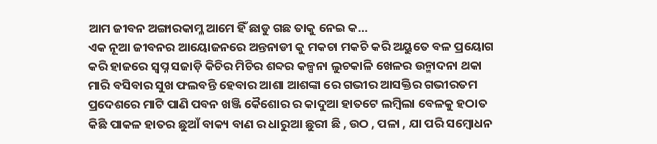ଆମ ଜୀବନ ଅଙ୍ଗାରକାମ୍ଳ ଆମେ ହିଁ ଛାଡୁ ଗଛ ତାକୁ ନେଇ କ…
ଏକ ନୂଆ ଜୀବନର ଆୟୋଜନରେ ଅନ୍ତନାଡୀ କୁ ମକଚା ମକଚି କରି ଅୟୁତେ ବଳ ପ୍ରୟୋଗ କରି ହାଜରେ ସ୍ୱପ୍ନ ସଜାଡ଼ି କିଚିର ମିଚିର ଶବ୍ଦର କଳ୍ପନା ଲୁଚକାଳି ଖେଳର ଉନ୍ମାଦନା ଥକା ମାରି ବସିବାର ସୁଖ ଫଲବନ୍ତି ହେବାର ଆଶା ଆଶଙ୍କା ରେ ଗଭୀର ଆସକ୍ତିର ଗଭୀରତମ ପ୍ରଦେଶରେ ମାଟି ପାଣି ପବନ ଖଞ୍ଜି କୈଶୋର ର କାଦୁଆ ହାତଟେ ଲମ୍ବିଲା ବେଳକୁ ହଠାତ କିଛି ପାକଳ ହାତର ଛୁଆଁ ବାକ୍ୟ ବାଣ ର ଧାରୁଆ ଛୁରୀ ଛି , ଉଠ , ପଳା , ଯା ପରି ସମ୍ବୋଧନ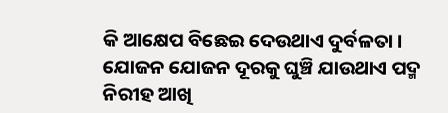କି ଆକ୍ଷେପ ବିଛେଇ ଦେଉଥାଏ ଦୁର୍ବଳତା । ଯୋଜନ ଯୋଜନ ଦୂରକୁ ଘୁଞ୍ଚି ଯାଉଥାଏ ପଦ୍ମ ନିରୀହ ଆଖି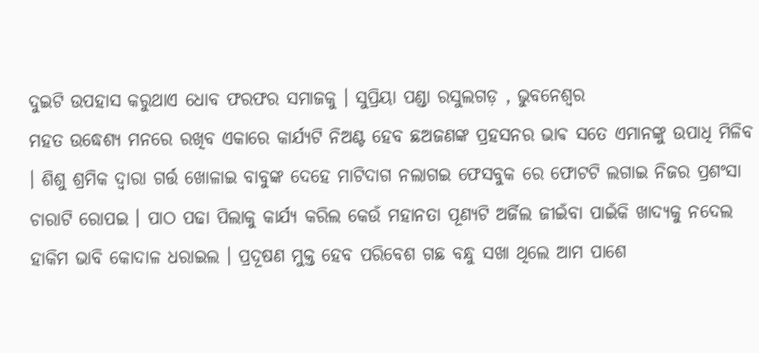ଦୁଇଟି ଉପହାସ କରୁଥାଏ ଧୋବ ଫରଫର ସମାଜକୁ । ସୁପ୍ରିୟା ପଣ୍ଡା ରସୁଲଗଡ଼ , ଭୁବନେଶ୍ୱର
ମହତ ଉଦ୍ଧେଶ୍ୟ ମନରେ ରଖିବ ଏକାରେ କାର୍ଯ୍ୟଟି ନିଅଣ୍ଟ ହେବ ଛଅଜଣଙ୍କ ପ୍ରହସନର ଭାଵ ସତେ ଏମାନଙ୍କୁ ଉପାଧି ମିଳିବ । ଶିଶୁ ଶ୍ରମିକ ଦ୍ୱାରା ଗର୍ତ୍ତ ଖୋଳାଇ ବାବୁଙ୍କ ଦେହେ ମାଟିଦାଗ ନଲାଗଇ ଫେସବୁକ ରେ ଫୋଟଟି ଲଗାଇ ନିଜର ପ୍ରଶଂସା ଚାରାଟି ରୋପଇ । ପାଠ ପଢା ପିଲାକୁ କାର୍ଯ୍ୟ କରିଲ କେଉଁ ମହାନତା ପୂଣ୍ୟଟି ଅର୍ଜିଲ ଜୀଇଁବା ପାଇଁକି ଖାଦ୍ୟକୁ ନଦେଲ ହାକିମ ଭାବି କୋଦାଳ ଧରାଇଲ । ପ୍ରଦୂଷଣ ମୁକ୍ତ ହେବ ପରିବେଶ ଗଛ ବନ୍ଧୁ ସଖା ଥିଲେ ଆମ ପାଶେ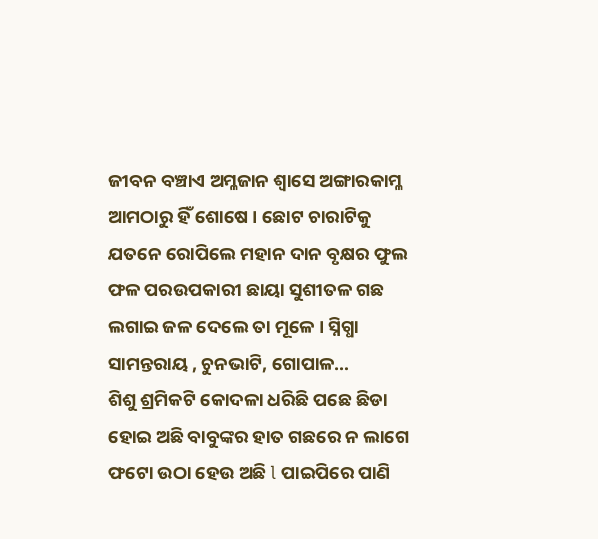ଜୀବନ ବଞ୍ଚାଏ ଅମ୍ଳଜାନ ଶ୍ୱାସେ ଅଙ୍ଗାରକାମ୍ଳ ଆମଠାରୁ ହିଁ ଶୋଷେ । ଛୋଟ ଚାରାଟିକୁ ଯତନେ ରୋପିଲେ ମହାନ ଦାନ ବୃକ୍ଷର ଫୁଲ ଫଳ ପରଉପକାରୀ ଛାୟା ସୁଶୀତଳ ଗଛ ଲଗାଇ ଜଳ ଦେଲେ ତା ମୂଳେ । ସ୍ନିଗ୍ଧା ସାମନ୍ତରାୟ , ଚୁନଭାଟି, ଗୋପାଳ…
ଶିଶୁ ଶ୍ରମିକଟି କୋଦଳା ଧରିଛି ପଛେ ଛିଡା ହୋଇ ଅଛି ବାବୁଙ୍କର ହାତ ଗଛରେ ନ ଲାଗେ ଫଟୋ ଉଠା ହେଉ ଅଛି l ପାଇପିରେ ପାଣି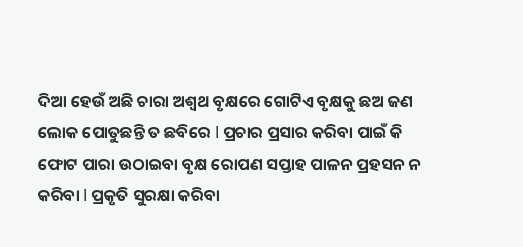ଦିଆ ହେଉଁ ଅଛି ଚାରା ଅଶ୍ୱଥ ବୃକ୍ଷରେ ଗୋଟିଏ ବୃକ୍ଷକୁ ଛଅ ଜଣ ଲୋକ ପୋତୁଛନ୍ତି ତ ଛବିରେ l ପ୍ରଚାର ପ୍ରସାର କରିବା ପାଇଁ କି ଫୋଟ ପାରା ଉଠାଇବା ବୃକ୍ଷ ରୋପଣ ସପ୍ତାହ ପାଳନ ପ୍ରହସନ ନ କରିବା l ପ୍ରକୃତି ସୁରକ୍ଷା କରିବା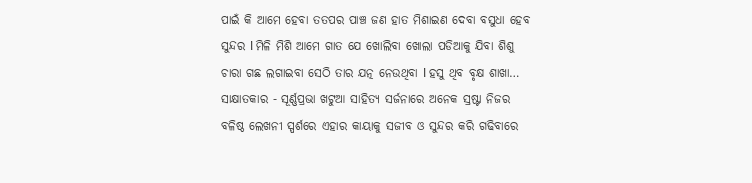ପାଇଁ କି ଆମେ ହେବା ତତପର ପାଞ୍ଚ ଜଣ ହାତ ମିଶାଇଣ ଦେବା ବସୁଧା ହେବ ସୁନ୍ଦର l ମିଳି ମିଶି ଆମେ ଗାତ ଯେ ଖୋଲିବା ଖୋଲା ପଡିଆକୁ ଯିବା ଶିଶୁ ଚାରା ଗଛ ଲଗାଇବା ସେଠି ତାର ଯତ୍ନ ନେଉଥିବା l ହସୁ ଥିବ ବୃକ୍ଷ ଶାଖା…
ସାକ୍ଷାତକାର - ସୂର୍ଣ୍ଣପ୍ରଭା ଖଟୁଆ ସାହିତ୍ୟ ସର୍ଜନାରେ ଅନେକ ସ୍ରଷ୍ଟା ନିଜର ବଳିଷ୍ଠ ଲେଖନୀ ସ୍ପର୍ଶରେ ଏହାର କାୟାକୁ ସଜୀବ ଓ ସୁନ୍ଦର କରି ଗଢିବାରେ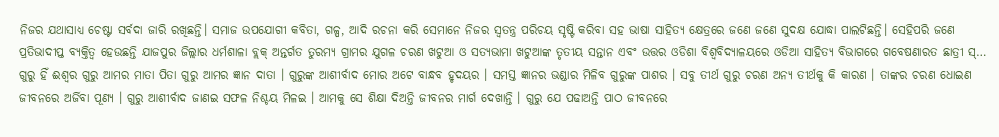ନିଜର ଯଥାସାଧ୍ୟ ଚେଷ୍ଟା ସର୍ବଦା ଜାରି ରଖିଛନ୍ତି। ସମାଜ ଉପଯୋଗୀ କବିତା, ଗଳ୍ପ, ଆଦି ରଚନା କରି ସେମାନେ ନିଜର ସ୍ବତନ୍ତ୍ର ପରିଚୟ ସୃଷ୍ଟି କରିବା ସହ ଭାଷା ସାହିତ୍ୟ କ୍ଷେତ୍ରରେ ଜଣେ ଜଣେ ସୁଦକ୍ଷ ଯୋଦ୍ଧା ପାଲଟିଛନ୍ତି। ସେହିପରି ଜଣେ ପ୍ରତିଭାଦୀପ୍ତ ବ୍ୟକ୍ତିତ୍ବ ହେଉଛନ୍ତି ଯାଜପୁର ଜିଲ୍ଲାର ଧର୍ମଶାଳା ବ୍ଲକ୍ ଅନ୍ତର୍ଗତ ତୁରମ୍ୟ ଗ୍ରାମର ଯୁଗଳ ଚରଣ ଖଟୁଆ ଓ ସତ୍ୟଭାମା ଖଟୁଆଙ୍କ ତୃତୀୟ ସନ୍ତାନ ଏବଂ ଉତ୍ତର ଓଡିଶା ବିଶ୍ବବିଦ୍ୟାଳୟରେ ଓଡିଆ ସାହିତ୍ୟ ବିଭାଗରେ ଗବେଷଣାରତ ଛାତ୍ରୀ ସ୍…
ଗୁରୁ ହିଁ ଈଶ୍ବର ଗୁରୁ ଆମର ମାତା ପିତା ଗୁରୁ ଆମର ଜ୍ଞାନ ଦାତା । ଗୁରୁଙ୍କ ଆଶୀର୍ବାଦ ମୋର ଅଟେ ବାନ୍ଧବ ହୃଦୟର । ସମସ୍ତ ଜ୍ଞାନର ଭଣ୍ଡାର ମିଳିବ ଗୁରୁଙ୍କ ପାଶର । ସବୁ ତୀର୍ଥ ଗୁରୁ ଚରଣ ଅନ୍ୟ ତୀର୍ଥକୁ କି କାରଣ । ତାଙ୍କର ଚରଣ ଧୋଇଣ ଜୀବନରେ ଅର୍ଜିବା ପୂଣ୍ୟ । ଗୁରୁ ଆଶୀର୍ବାଦ ଜାଣଇ ସଫଳ ନିଶ୍ଚୟ ମିଳଇ । ଆମକୁ ସେ ଶିକ୍ଷା ଦିଅନ୍ତି ଜୀବନର ମାର୍ଗ ଦେଖାନ୍ତି । ଗୁରୁ ଯେ ପଢାଅନ୍ତି ପାଠ ଜୀବନରେ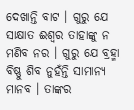ଦେଖାନ୍ତି ବାଟ । ଗୁରୁ ଯେ ସାକ୍ଷାତ ଈଶ୍ବର ତାହାଙ୍କୁ ନ ମଣିବ ନର । ଗୁରୁ ଯେ ବ୍ରହ୍ମା ବିଷ୍ଣୁ ଶିବ ନୁହଁନ୍ତି ସାମାନ୍ୟ ମାନବ । ତାଙ୍କର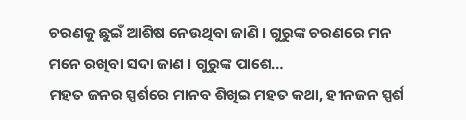ଚରଣକୁ ଛୁଇଁ ଆଶିଷ ନେଉଥିବା ଜାଣି । ଗୁରୁଙ୍କ ଚରଣରେ ମନ ମନେ ରଖିବା ସଦା ଜାଣ । ଗୁରୁଙ୍କ ପାଶେ…
ମହତ ଜନର ସ୍ପର୍ଶରେ ମାନବ ଶିଖିଇ ମହତ କଥା, ହୀନଜନ ସ୍ପର୍ଶ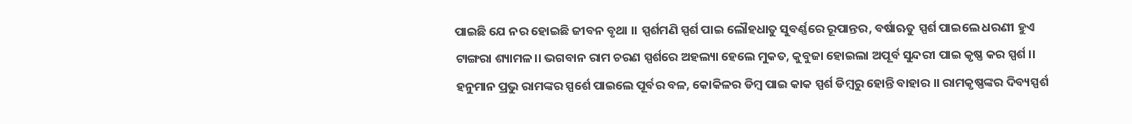ପାଇଛି ଯେ ନର ହୋଇଛି ଜୀବନ ବୃଥା ।। ସ୍ପର୍ଶମଣି ସ୍ପର୍ଶ ପାଇ ଲୌହଧାତୁ ସୁବର୍ଣ୍ଣରେ ରୂପାନ୍ତର, ବର୍ଷାଋତୁ ସ୍ପର୍ଶ ପାଇଲେ ଧରଣୀ ହୁଏ ଟାଙ୍ଗରା ଶ୍ୟାମଳ।। ଭଗବାନ ରାମ ଚରଣ ସ୍ପର୍ଶରେ ଅହଲ୍ୟା ହେଲେ ମୁକତ, କୁବୁଜା ହୋଇଲା ଅପୂର୍ବ ସୁନ୍ଦରୀ ପାଇ କୃଷ୍ଣ କର ସ୍ପର୍ଶ ।। ହନୁମାନ ପ୍ରଭୁ ରାମଙ୍କର ସ୍ପର୍ଶେ ପାଇଲେ ପୂର୍ବର ବଳ, କୋକିଳର ଡିମ୍ବ ପାଇ କାକ ସ୍ପର୍ଶ ଡିମ୍ବରୁ ହୋନ୍ତି ବାହାର ।। ରାମକୃଷ୍ଣଙ୍କର ଦିବ୍ୟସ୍ପର୍ଶ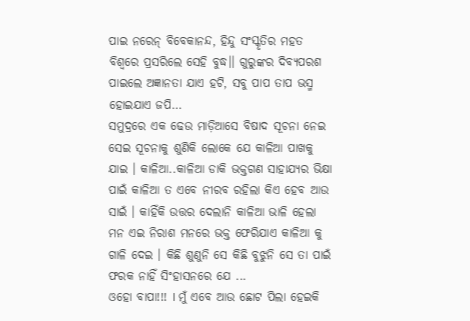ପାଇ ନରେନ୍ ବିବେକାନନ୍ଦ, ହିନ୍ଦୁ ସଂସ୍କୃତିର ମହତ ବିଶ୍ୱରେ ପ୍ରସରିଲେ ସେହି ବୁଦ୍ଧ।। ଗୁରୁଙ୍କର ଦିବ୍ୟପରଶ ପାଇଲେ ଅଜ୍ଞାନତା ଯାଏ ହଟି, ସବୁ ପାପ ତାପ ଭସ୍ମ ହୋଇଯାଏ ଜପି…
ସମୁଦ୍ରରେ ଏକ ଢେଉ ମାଡ଼ିଆସେ ବିଷାଦ ସୂଚନା ନେଇ ସେଇ ସୂଚନାକୁ ଶୁଣିକି ଲୋକେ ଯେ କାଳିଆ ପାଖକୁ ଯାଇ । କାଳିଆ..କାଳିଆ ଡାକି ଭକ୍ତଗଣ ସାହାଯ୍ୟର ଭିକ୍ଷା ପାଇଁ କାଳିଆ ତ ଏବେ ନୀରବ ରହିଲା କିଏ ହେବ ଆଉ ସାଇଁ । କାହିଁକି ଉତ୍ତର ଦେଲାନି କାଳିଆ ଭାଳି ହେଲା ମନ ଏଇ ନିରାଶ ମନରେ ଭକ୍ତ ଫେରିଯାଏ କାଳିଆ କୁ ଗାଳି ଦେଇ । କିଛି ଶୁଣୁନି ସେ କିଛି ବୁଝୁନି ସେ ତା ପାଇଁ ଫରକ ନାହିଁ ସିଂହାସନରେ ଯେ ...
ଓହୋ ବାପା!!! I ମୁଁ ଏବେ ଆଉ ଛୋଟ ପିଲା ହେଇକି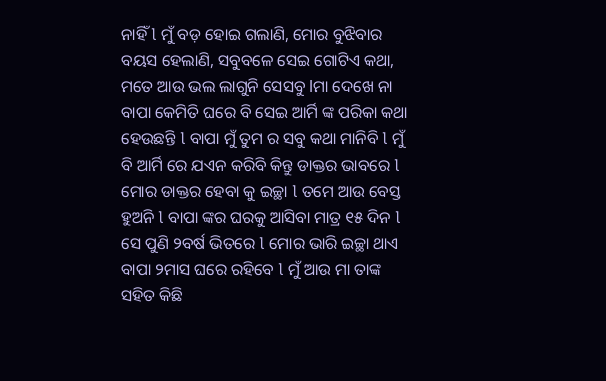ନାହିଁ l ମୁଁ ବଡ଼ ହୋଇ ଗଲାଣି, ମୋର ବୁଝିବାର ବୟସ ହେଲାଣି, ସବୁବଳେ ସେଇ ଗୋଟିଏ କଥା, ମତେ ଆଉ ଭଲ ଲାଗୁନି ସେସବୁ lମା ଦେଖେ ନା ବାପା କେମିତି ଘରେ ବି ସେଇ ଆର୍ମି ଙ୍କ ପରିକା କଥା ହେଉଛନ୍ତି l ବାପା ମୁଁ ତୁମ ର ସବୁ କଥା ମାନିବି l ମୁଁ ବି ଆର୍ମି ରେ ଯଏନ କରିବି କିନ୍ତୁ ଡାକ୍ତର ଭାବରେ l ମୋର ଡାକ୍ତର ହେବା କୁ ଇଚ୍ଛା l ତମେ ଆଉ ବେସ୍ତ ହୁଅନି l ବାପା ଙ୍କର ଘରକୁ ଆସିବା ମାତ୍ର ୧୫ ଦିନ l ସେ ପୁଣି ୨ବର୍ଷ ଭିତରେ l ମୋର ଭାରି ଇଚ୍ଛା ଥାଏ ବାପା ୨ମାସ ଘରେ ରହିବେ l ମୁଁ ଆଉ ମା ତାଙ୍କ ସହିତ କିଛି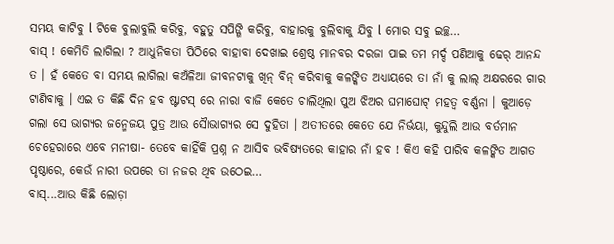ସମୟ କାଟିବୁ l ଟିକେ ବୁଲାବୁଲି କରିବୁ, ବହୁତୁ ସପିଙ୍ଗି କରିବୁ, ବାହାରକୁ ବୁଲିବାକୁ ଯିବୁ l ମୋର ସବୁ ଇଚ୍ଛ…
ବାସ୍ ! କେମିତି ଲାଗିଲା ? ଆଧୁନିକତା ପିଠିରେ ବାହାବା ଦେଖାଇ ଶ୍ରେଷ୍ଠ ମାନବର ଦରଜା ପାଇ ତମ ମର୍ଦ୍ଦ ପଣିଆକୁ ଢେର୍ ଆନନ୍ଦ ତ । ହଁ କେତେ ବା ସମୟ ଲାଗିଲା କଅଁଳିଆ ଜୀବନଟାକୁ ଖିନ୍ ବିନ୍ କରିବାକୁ କଳଙ୍କିତ ଅଧ୍ୟାୟରେ ତା ନାଁ କୁ ଲାଲ୍ ଅକ୍ଷରରେ ଗାର ଟାଣିବାକୁ । ଏଇ ତ କିଛି ଦିନ ହବ ଷ୍ଟାଟସ୍ ରେ ନାରା ବାଜି କେତେ ଚାଲିଥିଲା ପୁଅ ଝିଅର ଘମାଘୋଟ୍ ମହତ୍ୱ ବର୍ଣ୍ଣନା । କୁଆଡ଼େ ଗଲା ସେ ଭାଗ୍ୟର ଜନ୍ମେଜୟ ପୁତ୍ର ଆଉ ସୈାଭାଗ୍ୟର ସେ ଦୁହିତା । ଅତୀତରେ କେତେ ଯେ ନିର୍ଭୟା, କୁନ୍ଦୁଲି ଆଉ ବର୍ତମାନ ଚେହେରାରେ ଏବେ ମନୀଷା- ତେବେ କାହିଁକି ପ୍ରଶ୍ନ ନ ଆସିବ ଭବିଷ୍ୟତରେ କାହାର ନାଁ ହବ ! କିଏ କହି ପାରିବ କଳଙ୍କିତ ଆଗତ ପୃଷ୍ଠାରେ, କେଉଁ ନାରୀ ଉପରେ ତା ନଜର ଥିବ ଉଠେଇ…
ବାସ୍...ଆଉ କିଛି ଲୋଡ଼ା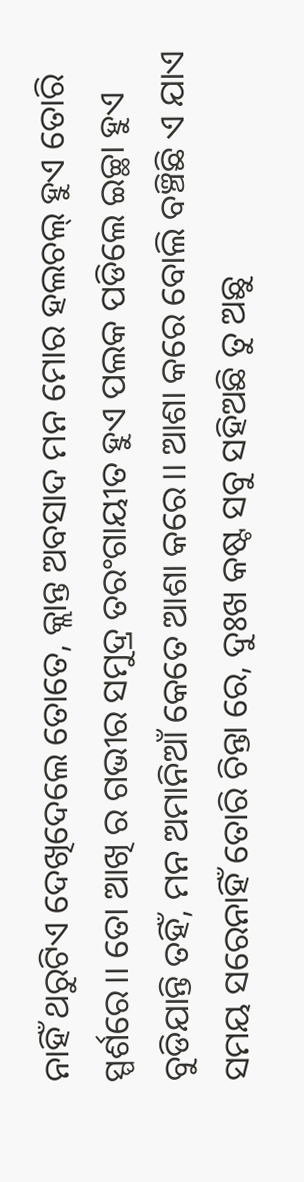ନାହିଁ ଥରୁଟିଏ ଦେଖିଦେଲେ ତୋତେ, କ୍ଲାନ୍ତ ଅବସାଦ ମନ ମୋର ହଲଚଲ୍ ହୁଏ ତୋରି ସ୍ପର୍ଶରେ।। ତୋ ଆଖି ର ଗଭୀର ସମୁଦ୍ର ତରଂଗାୟୀତ ହୁଏ ପଲକ ପଡିଲେ ଇଚ୍ଛା ହୁଏ ବୁଡିଯାନ୍ତି ତହିଁ, ମନ ଅମାନିଆଁ କେତେ ଆଶା କରେ।। ଆଶା କରେ ବୋଲି ବଞ୍ଚିଛି ଏ ଯାଏ ସମୟ ସରେନାହିଁ ତୋରି ଚିନ୍ତା ରେ, ଦୁଃଖ କଷ୍ଟ ସବୁ ସହିଅଛି ତୁ ଅଛୁ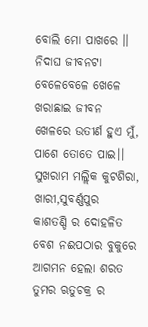ବୋଲି ମୋ ପାଖରେ ।। ନିଦାଘ ଜୀବନଟା ବେଳେବେଳେ ଖେଳେ ଖରାଛାଇ ଜୀବନ ଖେଳରେ ଉତୀର୍ଣ ହୁଏ ମୁଁ, ପାଶେ ତୋତେ ପାଇ।। ସୁଖରାମ ମଲ୍ଲିକ କୁଟଶିରା, ଖାରୀ,ସୁବର୍ଣ୍ଣପୁର
କାଶତଣ୍ଡି ର ଦୋହଳିତ ବେଶ ନଈପଠାର ବୁକୁରେ ଆଗମନ ହେଲା ଶରତ ତୁମର ଋତୁଚକ୍ର ର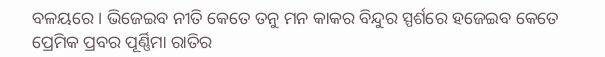ବଳୟରେ । ଭିଜେଇବ ନୀତି କେତେ ତନୁ ମନ କାକର ବିନ୍ଦୁର ସ୍ପର୍ଶରେ ହଜେଇବ କେତେ ପ୍ରେମିକ ପ୍ରବର ପୂର୍ଣ୍ଣିମା ରାତିର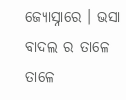ଜ୍ୟୋସ୍ନାରେ । ଭସା ବାଦଲ ର ତାଳେ ତାଳେ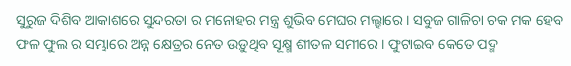ସୁରୁଜ ଦିଶିବ ଆକାଶରେ ସୁନ୍ଦରତା ର ମନୋହର ମନ୍ତ୍ର ଶୁଭିବ ମେଘର ମଲ୍ହାରେ । ସବୁଜ ଗାଳିଚା ଚକ ମକ ହେବ ଫଳ ଫୁଲ ର ସମ୍ଭାରେ ଅନ୍ନ କ୍ଷେତ୍ରର ନେତ ଉଡ଼ୁଥିବ ସୂକ୍ଷ୍ମ ଶୀତଳ ସମୀରେ । ଫୁଟାଇବ କେତେ ପଦ୍ମ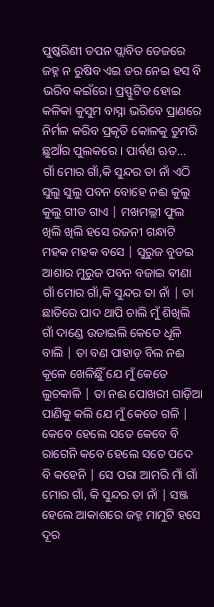ପୁଷ୍କରିଣୀ ତପନ ପ୍ଲାବିତ ତେଜରେ ଜହ୍ନ ନ ରୁଷିବ ଏଇ ଡର ନେଇ ହସ ବି ଭରିବ କଇଁରେ। ପ୍ରସ୍ଫୁଟିତ ହୋଇ କଳିକା କୁସୁମ ବାସ୍ନା ଭରିବେ ପ୍ରାଣରେ ନିର୍ମଳ କରିବ ପ୍ରକୃତି କୋଳକୁ ତୁମରି ଛୁଆଁର ପୁଲକରେ । ପାର୍ବଣ ଋତ…
ଗାଁ ମୋର ଗାଁ,କି ସୁନ୍ଦର ତା ନାଁ ଏଠି ସୁଲୁ ସୁଲୁ ପବନ ବୋହେ ନଈ କୁଲୁ କୁଲୁ ଗୀତ ଗାଏ | ମଖମଲ୍ଲୀ ଫୁଲ ଖିଲି ଖିଲି ହସେ ରଜନୀ ଗନ୍ଧାଟି ମହକ ମହକ ବସେ | ସୁରୁଜ ବୁଡଇ ଆଶାର ମୁରୁଜ ପବନ ବଜାଇ ଵୀଣା ଗାଁ ମୋର ଗାଁ,କି ସୁନ୍ଦର ତା ନାଁ | ତା ଛାତିରେ ପାଦ ଥାପି ଚାଲି ମୁଁ ଶିଖିଲି ଗାଁ ଦାଣ୍ଡେ ଉଡାଇଲି କେତେ ଧୂଳି ବାଲି | ତା ବଣ ପାହାଡ଼ ବିଲ ନଈ କୂଳେ ଖେଳିଛିୁଁ ଯେ ମୁଁ କେତେ ଲୁଚକାଳି | ତା ନଈ ପୋଖରୀ ଗାଡ଼ିଆ ପାଣିକୁ କଲି ଯେ ମୁଁ କେତେ ଗଳି | କେବେ ହେଲେ ସତେ କେବେ ବି ରାଗେନି କବେ ହେଲେ ସତେ ପଦେ ବି କହେନି | ସେ ପରା ଆମରି ମାଁ ଗାଁ ମୋର ଗାଁ, କି ସୁନ୍ଦର ତା ନାଁ | ସଞ୍ଜ ହେଲେ ଆକାଶରେ ଜହ୍ନ ମାମୁଟି ହସେ ଦୂର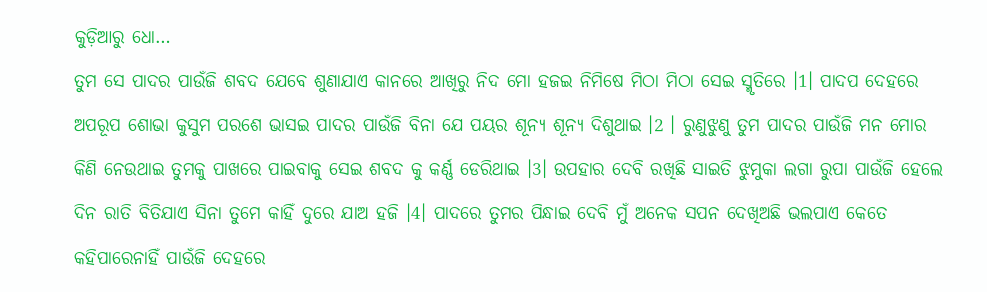କୁଡ଼ିଆରୁ ଧୋ…
ତୁମ ସେ ପାଦର ପାଉଁଜି ଶବଦ ଯେବେ ଶୁଣାଯାଏ କାନରେ ଆଖିରୁ ନିଦ ମୋ ହଜଇ ନିମିଷେ ମିଠା ମିଠା ସେଇ ସ୍ମୃତିରେ ।1। ପାଦପ ଦେହରେ ଅପରୂପ ଶୋଭା କୁସୁମ ପରଶେ ଭାସଇ ପାଦର ପାଉଁଜି ବିନା ଯେ ପୟର ଶୂନ୍ୟ ଶୂନ୍ୟ ଦିଶୁଥାଇ ।2 । ରୁଣୁଝୁଣୁ ତୁମ ପାଦର ପାଉଁଜି ମନ ମୋର କିଣି ନେଉଥାଇ ତୁମକୁ ପାଖରେ ପାଇବାକୁ ସେଇ ଶବଦ କୁ କର୍ଣ୍ଣ ଡେରିଥାଇ ।3। ଉପହାର ଦେବି ରଖିଛି ସାଇତି ଝୁମୁକା ଲଗା ରୁପା ପାଉଁଜି ହେଲେ ଦିନ ରାତି ବିତିଯାଏ ସିନା ତୁମେ କାହିଁ ଦୁରେ ଯାଅ ହଜି ।4। ପାଦରେ ତୁମର ପିନ୍ଧାଇ ଦେବି ମୁଁ ଅନେକ ସପନ ଦେଖିଅଛି ଭଲପାଏ କେତେ କହିପାରେନାହିଁ ପାଉଁଜି ଦେହରେ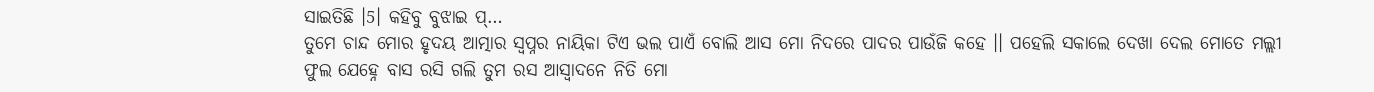ସାଇତିଛି ।5। କହିବୁ ବୁଝାଇ ପ୍…
ତୁମେ ଚାନ୍ଦ ମୋର ହୃଦୟ ଆତ୍ମାର ସ୍ୱପ୍ନର ନାୟିକା ଟିଏ ଭଲ ପାଏଁ ବୋଲି ଆସ ମୋ ନିଦରେ ପାଦର ପାଉଁଜି କହେ ।। ପହେଲି ସକାଲେ ଦେଖା ଦେଲ ମୋତେ ମଲ୍ଲୀ ଫୁଲ ଯେହ୍ନେ ବାସ ରସି ଗଲି ତୁମ ରସ ଆସ୍ୱାଦନେ ନିତି ମୋ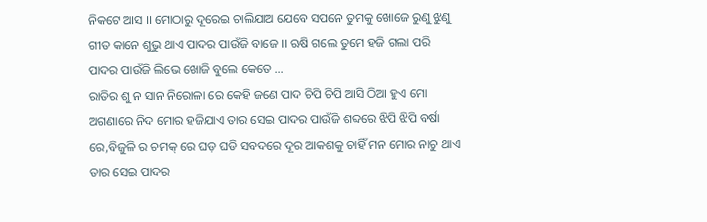ନିକଟେ ଆସ ।। ମୋଠାରୁ ଦୂରେଇ ଚାଲିଯାଅ ଯେବେ ସପନେ ତୁମକୁ ଖୋଜେ ରୁଣୁ ଝୁଣୁ ଗୀତ କାନେ ଶୁଭୁ ଥାଏ ପାଦର ପାଉଁଜି ବାଜେ ।। ଋଷି ଗଲେ ତୁମେ ହଜି ଗଲା ପରି ପାଦର ପାଉଁଜି ଲିଭେ ଖୋଜି ବୁଲେ କେତେ ...
ରାତିର ଶୁ ନ ସାନ ନିରୋଳା ରେ କେହି ଜଣେ ପାଦ ଚିପି ଚିପି ଆସି ଠିଆ ହୁଏ ମୋ ଅଗଣାରେ ନିଦ ମୋର ହଜିଯାଏ ତାର ସେଇ ପାଦର ପାଉଁଜି ଶବ୍ଦରେ ଝିପି ଝିପି ବର୍ଷା ରେ,ବିଜୁଳି ର ଚମକ୍ ରେ ଘଡ଼ ଘଡି ସବଦରେ ଦୂର ଆକଶକୁ ଚାହିଁ ମନ ମୋର ନାଚୁ ଥାଏ ତାର ସେଇ ପାଦର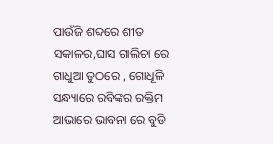ପାଉଁଜି ଶବ୍ଦରେ ଶୀତ ସକାଳର,ଘାସ ଗାଲିଚା ରେ ଗାଧୁଆ ତୁଠରେ , ଗୋଧୂଳି ସନ୍ଧ୍ୟାରେ ରବିଙ୍କର ରକ୍ତିମ ଆଭାରେ ଭାବନା ରେ ବୁଡି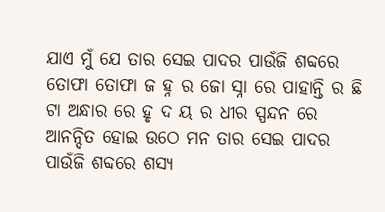ଯାଏ ମୁଁ ଯେ ତାର ସେଇ ପାଦର ପାଉଁଜି ଶବ୍ଦରେ ତୋଫା ତୋଫା ଜ ହ୍ନ ର ଜୋ ସ୍ନା ରେ ପାହାନ୍ତି ର ଛି ଟା ଅନ୍ଧାର ରେ ହୃ ଦ ୟ ର ଧୀର ସ୍ପନ୍ଦନ ରେ ଆନନ୍ଦିତ ହୋଇ ଉଠେ ମନ ତାର ସେଇ ପାଦର ପାଉଁଜି ଶବ୍ଦରେ ଶସ୍ୟ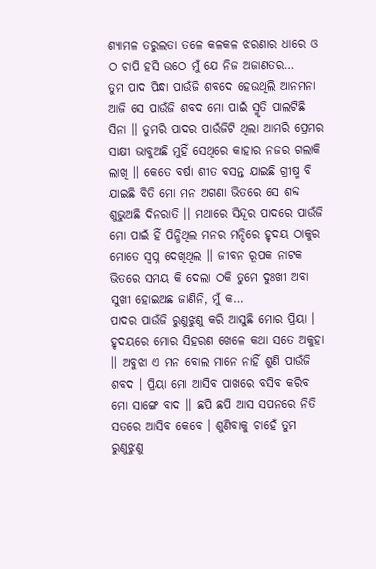ଶ୍ୟାମଳ ତରୁଲତା ତଳେ କଳକଳ ଝରଣାର ଧାରେ ଓ ଠ ଚାପି ହସି ଉଠେ ମୁଁ ଯେ ନିଜ ଅଜାଣତର…
ତୁମ ପାଦ ପିନ୍ଧା ପାଉଁଜି ଶବଦେ ହେଉଥିଲି ଆନମନା ଆଜି ସେ ପାଉଁଜି ଶବଦ ମୋ ପାଇଁ ସ୍ମୃତି ପାଲଟିଛି ସିନା ।। ତୁମରି ପାଦର ପାଉଁଜିଟି ଥିଲା ଆମରି ପ୍ରେମର ସାକ୍ଷୀ ଭାବୁଅଛି ମୁହିଁ ସେଥିରେ କାହାର ନଜର ଗଲାକି ଲାଖି ।। କେତେ ବର୍ଷା ଶୀତ ବସନ୍ତ ଯାଇଛି ଗ୍ରୀଷ୍ମ ବି ଯାଇଛି ବିତି ମୋ ମନ ଅଗଣା ଭିତରେ ସେ ଶବ୍ଦ ଶୁଭୁଅଛି ଦିନରାତି ।। ମଥାରେ ସିନ୍ଦୂର ପାଦରେ ପାଉଁଜି ମୋ ପାଇଁ ହିଁ ପିନ୍ଧିଥିଲ ମନର ମନ୍ଦିରେ ହୃଦୟ ଠାକୁର ମୋତେ ସ୍ବପ୍ନ ଦେଖିଥିଲ ।। ଜୀବନ ରୂପକ ନାଟକ ଭିତରେ ସମୟ କି ଦେଲା ଠକି ତୁମେ ଦୁଃଖୀ ଅବା ସୁଖୀ ହୋଇଅଛ ଜାଣିନି, ମୁଁ କ…
ପାଦର ପାଉଁଜି ରୁଣୁଝୁଣୁ କରି ଆସୁଛି ମୋର ପ୍ରିୟା । ହୃଦୟରେ ମୋର ସିହରଣ ଖେଳେ କଥା ସତେ ଅକୁହା ।। ଅବୁଝା ଏ ମନ ବୋଲ ମାନେ ନାହିଁ ଶୁଣି ପାଉଁଜି ଶବଦ । ପ୍ରିୟା ମୋ ଆସିବ ପାଖରେ ବସିବ କରିବ ମୋ ସାଙ୍ଗେ ବାଦ ।। ଛପି ଛପି ଆସ ସପନରେ ନିତି ସତରେ ଆସିବ କେବେ । ଶୁଣିବାକୁ ଚାହେଁ ତୁମ ରୁଣୁଝୁଣୁ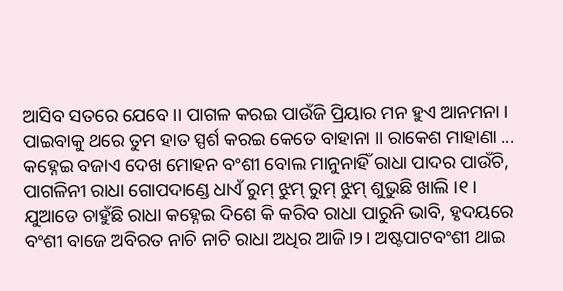ଆସିବ ସତରେ ଯେବେ ।। ପାଗଳ କରଇ ପାଉଁଜି ପ୍ରିୟାର ମନ ହୁଏ ଆନମନା । ପାଇବାକୁ ଥରେ ତୁମ ହାତ ସ୍ପର୍ଶ କରଇ କେତେ ବାହାନା ।। ରାକେଶ ମାହାଣା ...
କହ୍ନେଇ ବଜାଏ ଦେଖ ମୋହନ ବଂଶୀ ବୋଲ ମାନୁନାହିଁ ରାଧା ପାଦର ପାଉଁଚି, ପାଗଳିନୀ ରାଧା ଗୋପଦାଣ୍ଡେ ଧାଏଁ ରୁମ୍ ଝୁମ୍ ରୁମ୍ ଝୁମ୍ ଶୁଭୁଛି ଖାଲି ।୧। ଯୁଆଡେ ଚାହୁଁଛି ରାଧା କହ୍ନେଇ ଦିଶେ କି କରିବ ରାଧା ପାରୁନି ଭାବି, ହୃଦୟରେ ବଂଶୀ ବାଜେ ଅବିରତ ନାଚି ନାଚି ରାଧା ଅଧିର ଆଜି।୨। ଅଷ୍ଟପାଟବଂଶୀ ଥାଇ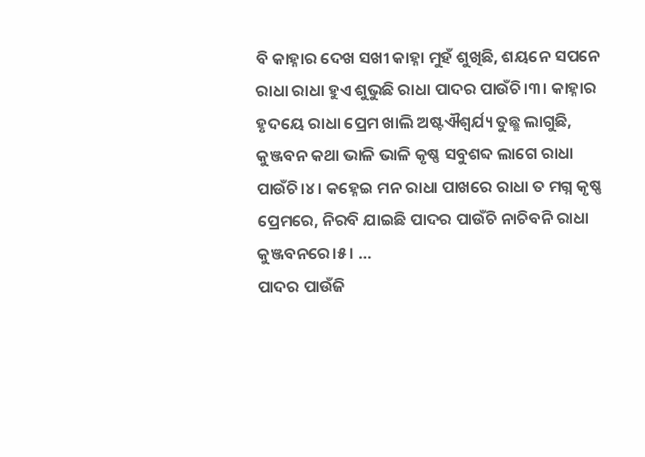ବି କାହ୍ନାର ଦେଖ ସଖୀ କାହ୍ନା ମୁହଁ ଶୁଖିଛି, ଶୟନେ ସପନେ ରାଧା ରାଧା ହୁଏ ଶୁଭୁଛି ରାଧା ପାଦର ପାଉଁଚି।୩। କାହ୍ନାର ହୃଦୟେ ରାଧା ପ୍ରେମ ଖାଲି ଅଷ୍ଟଐଶ୍ବର୍ଯ୍ୟ ତୁଛ୍ଛ ଲାଗୁଛି, କୁଞ୍ଜବନ କଥା ଭାଳି ଭାଳି କୃଷ୍ଣ ସବୁଶବ୍ଦ ଲାଗେ ରାଧା ପାଉଁଚି।୪। କହ୍ନେଇ ମନ ରାଧା ପାଖରେ ରାଧା ତ ମଗ୍ନ କୃଷ୍ଣ ପ୍ରେମରେ, ନିରବି ଯାଇଛି ପାଦର ପାଉଁଚି ନାଚିବନି ରାଧା କୁଞ୍ଜବନରେ।୫। …
ପାଦର ପାଉଁଜି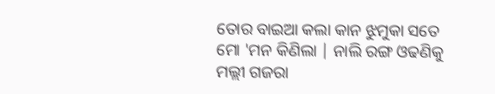ତୋର ବାଇଆ କଲା କାନ ଝୁମୁକା ସତେ ମୋ 'ମନ କିଣିଲା | ନାଲି ରଙ୍ଗ ଓଢଣିକୁ ମଲ୍ଲୀ ଗଜରା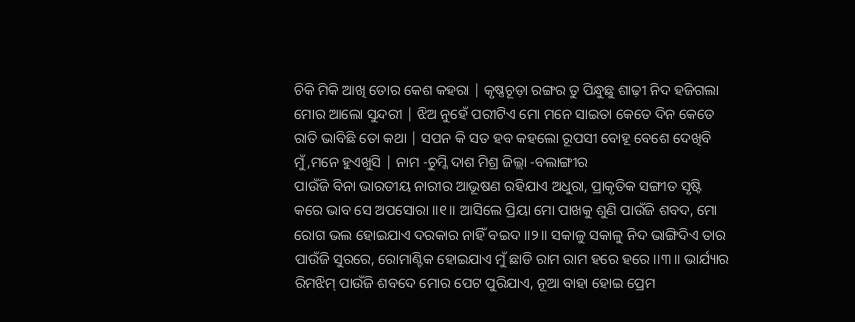ଚିକି ମିକି ଆଖି ତୋର କେଶ କହରା | କୃଷ୍ଣଚୂଡ଼ା ରଙ୍ଗର ତୁ ପିନ୍ଧୁଛୁ ଶାଢ଼ୀ ନିଦ ହଜିଗଲା ମୋର ଆଲୋ ସୁନ୍ଦରୀ | ଝିଅ ନୁହେଁ ପରୀଟିଏ ମୋ ମନେ ସାଇତା କେତେ ଦିନ କେତେ ରାତି ଭାବିଛି ତୋ କଥା | ସପନ କି ସତ ହବ କହଲୋ ରୂପସୀ ବୋହୂ ବେଶେ ଦେଖିବି ମୁଁ,ମନେ ହୁଏଖୁସି | ନାମ -ଚୁମ୍କି ଦାଶ ମିଶ୍ର ଜିଲ୍ଲା -ବଲାଙ୍ଗୀର
ପାଉଁଜି ବିନା ଭାରତୀୟ ନାରୀର ଆଭୂଷଣ ରହିଯାଏ ଅଧୁରା, ପ୍ରାକୃତିକ ସଙ୍ଗୀତ ସୃଷ୍ଟି କରେ ଭାବ ସେ ଅପସୋରା ।।୧।। ଆସିଲେ ପ୍ରିୟା ମୋ ପାଖକୁ ଶୁଣି ପାଉଁଜି ଶବଦ, ମୋ ରୋଗ ଭଲ ହୋଇଯାଏ ଦରକାର ନାହିଁ ବଇଦ ।।୨।। ସକାଳୁ ସକାଳୁ ନିଦ ଭାଙ୍ଗିଦିଏ ତାର ପାଉଁଜି ସୁରରେ, ରୋମାଣ୍ଟିକ ହୋଇଯାଏ ମୁଁ ଛାଡି ରାମ ରାମ ହରେ ହରେ ।।୩।। ଭାର୍ଯ୍ୟାର ରିମଝିମ୍ ପାଉଁଜି ଶବଦେ ମୋର ପେଟ ପୁରିଯାଏ, ନୂଆ ବାହା ହୋଇ ପ୍ରେମ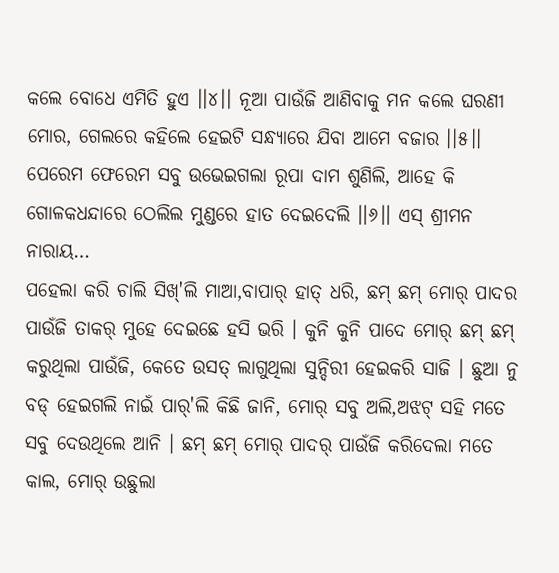କଲେ ବୋଧେ ଏମିତି ହୁଏ ।।୪।। ନୂଆ ପାଉଁଜି ଆଣିବାକୁ ମନ କଲେ ଘରଣୀ ମୋର, ଗେଲରେ କହିଲେ ହେଇଟି ସନ୍ଧ୍ୟାରେ ଯିବା ଆମେ ବଜାର ।।୫।। ପେରେମ ଫେରେମ ସବୁ ଉଭେଇଗଲା ରୂପା ଦାମ ଶୁଣିଲି, ଆହେ କି ଗୋଳକଧନ୍ଦାରେ ଠେଲିଲ ମୁଣ୍ଡରେ ହାତ ଦେଇଦେଲି ।।୬।। ଏସ୍ ଶ୍ରୀମନ ନାରାୟ…
ପହେଲା କରି ଚାଲି ସିଖ୍'ଲି ମାଆ,ବାପାର୍ ହାତ୍ ଧରି, ଛମ୍ ଛମ୍ ମୋର୍ ପାଦର ପାଉଁଜି ତାକର୍ ମୁହେ ଦେଇଛେ ହସି ଭରି । କୁନି କୁନି ପାଦେ ମୋର୍ ଛମ୍ ଛମ୍ କରୁଥିଲା ପାଉଁଜି, କେତେ ଉସତ୍ ଲାଗୁଥିଲା ସୁନ୍ଦିରୀ ହେଇକରି ସାଜି । ଛୁଆ ନୁ ବଡ୍ ହେଇଗଲି ନାଇଁ ପାର୍'ଲି କିଛି ଜାନି, ମୋର୍ ସବୁ ଅଲି,ଅଝଟ୍ ସହି ମତେ ସବୁ ଦେଉଥିଲେ ଆନି । ଛମ୍ ଛମ୍ ମୋର୍ ପାଦର୍ ପାଉଁଜି କରିଦେଲା ମତେ କାଲ, ମୋର୍ ଉଛୁଲା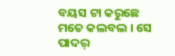ବୟସ ଟା କରୁଛେ ମତେ କଲବଲ । ସେ ପାଦର୍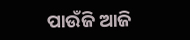ପାଉଁଜି ଆଜି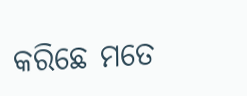କରିଛେ ମତେ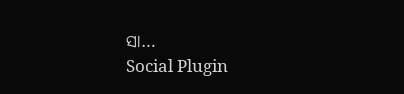ସା…
Social Plugin